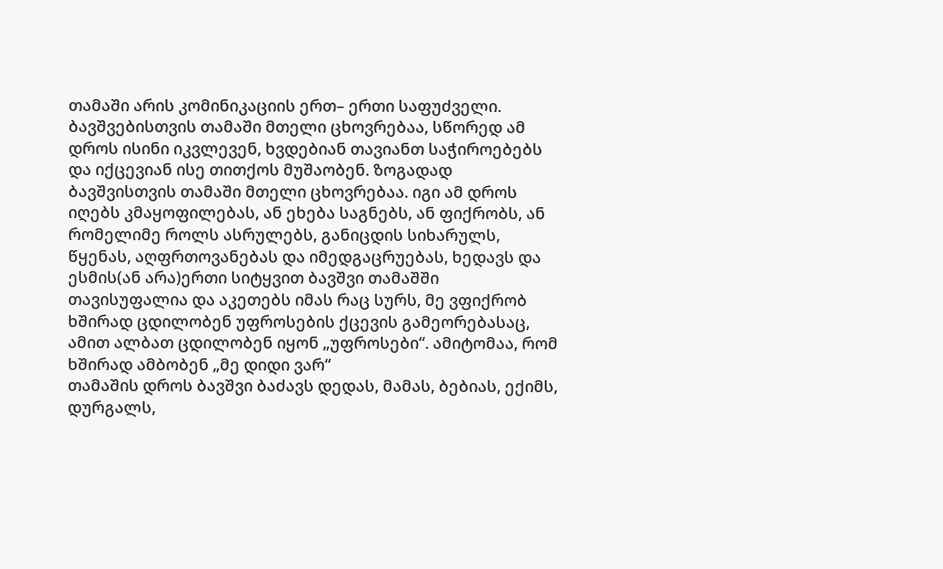თამაში არის კომინიკაციის ერთ– ერთი საფუძველი. ბავშვებისთვის თამაში მთელი ცხოვრებაა, სწორედ ამ დროს ისინი იკვლევენ, ხვდებიან თავიანთ საჭიროებებს და იქცევიან ისე თითქოს მუშაობენ. ზოგადად ბავშვისთვის თამაში მთელი ცხოვრებაა. იგი ამ დროს იღებს კმაყოფილებას, ან ეხება საგნებს, ან ფიქრობს, ან რომელიმე როლს ასრულებს, განიცდის სიხარულს, წყენას, აღფრთოვანებას და იმედგაცრუებას, ხედავს და ესმის(ან არა)ერთი სიტყვით ბავშვი თამაშში თავისუფალია და აკეთებს იმას რაც სურს, მე ვფიქრობ ხშირად ცდილობენ უფროსების ქცევის გამეორებასაც, ამით ალბათ ცდილობენ იყონ „უფროსები“. ამიტომაა, რომ ხშირად ამბობენ „მე დიდი ვარ“
თამაშის დროს ბავშვი ბაძავს დედას, მამას, ბებიას, ექიმს, დურგალს,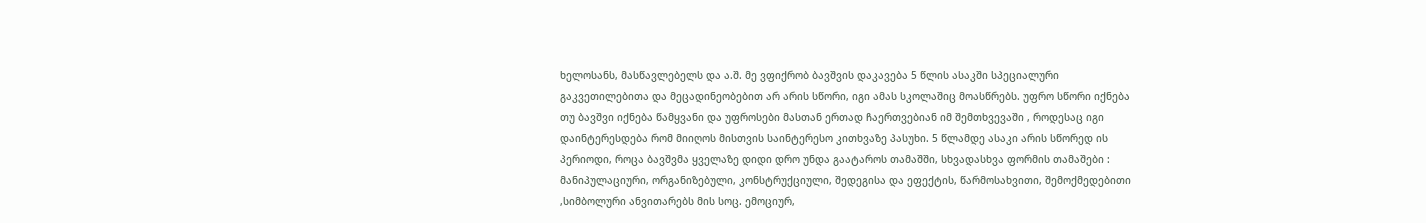ხელოსანს, მასწავლებელს და ა.შ. მე ვფიქრობ ბავშვის დაკავება 5 წლის ასაკში სპეციალური გაკვეთილებითა და მეცადინეობებით არ არის სწორი, იგი ამას სკოლაშიც მოასწრებს. უფრო სწორი იქნება თუ ბავშვი იქნება წამყვანი და უფროსები მასთან ერთად ჩაერთვებიან იმ შემთხვევაში , როდესაც იგი დაინტერესდება რომ მიიღოს მისთვის საინტერესო კითხვაზე პასუხი. 5 წლამდე ასაკი არის სწორედ ის პერიოდი, როცა ბავშვმა ყველაზე დიდი დრო უნდა გაატაროს თამაშში, სხვადასხვა ფორმის თამაშები : მანიპულაციური, ორგანიზებული, კონსტრუქციული, შედეგისა და ეფექტის, წარმოსახვითი, შემოქმედებითი ,სიმბოლური ანვითარებს მის სოც. ემოციურ,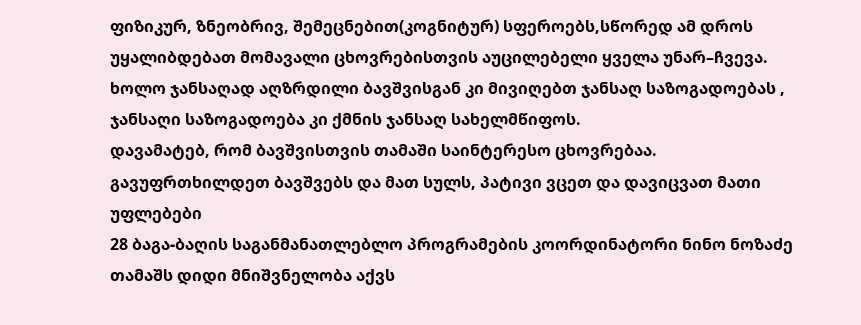ფიზიკურ, ზნეობრივ, შემეცნებით(კოგნიტურ) სფეროებს,სწორედ ამ დროს უყალიბდებათ მომავალი ცხოვრებისთვის აუცილებელი ყველა უნარ–ჩვევა. ხოლო ჯანსაღად აღზრდილი ბავშვისგან კი მივიღებთ ჯანსაღ საზოგადოებას , ჯანსაღი საზოგადოება კი ქმნის ჯანსაღ სახელმწიფოს.
დავამატებ, რომ ბავშვისთვის თამაში საინტერესო ცხოვრებაა. გავუფრთხილდეთ ბავშვებს და მათ სულს, პატივი ვცეთ და დავიცვათ მათი უფლებები
28 ბაგა-ბაღის საგანმანათლებლო პროგრამების კოორდინატორი ნინო ნოზაძე
თამაშს დიდი მნიშვნელობა აქვს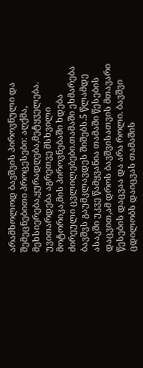არამხოლოდ ბავშვის პიროვნული და შემეცნებითი პროცესები: აღქმა, მეხსიერება,ყურადღება,მეტყველება. უვითარდება აგრეთვე მსხვილი მოტორიკა,მის პიროვნებაში ხდება ძირეული ცვლილებები.თამაში ეხმარება ბავშვს გაუმკლავდეს შიშებს.5 წლამდე ასაკში უკვე წამყვანია თამაში წესების დაცვით,ამ დროს ბავშვისათვის მთავარი წესების დაცვაა და არა როლი. ბავშვი ცდილობს დაიცვას თამაშის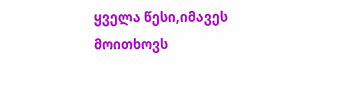ყველა წესი,იმავეს მოითხოვს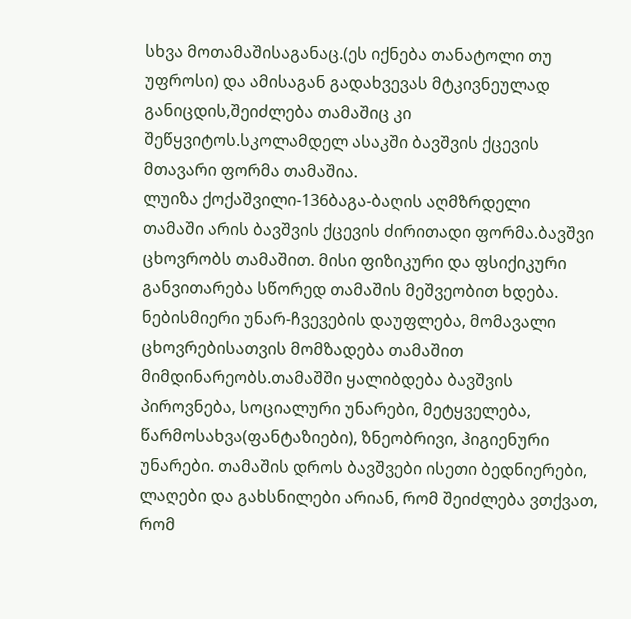სხვა მოთამაშისაგანაც.(ეს იქნება თანატოლი თუ უფროსი) და ამისაგან გადახვევას მტკივნეულად განიცდის,შეიძლება თამაშიც კი შეწყვიტოს.სკოლამდელ ასაკში ბავშვის ქცევის მთავარი ფორმა თამაშია.
ლუიზა ქოქაშვილი-136ბაგა-ბაღის აღმზრდელი
თამაში არის ბავშვის ქცევის ძირითადი ფორმა.ბავშვი ცხოვრობს თამაშით. მისი ფიზიკური და ფსიქიკური განვითარება სწორედ თამაშის მეშვეობით ხდება. ნებისმიერი უნარ-ჩვევების დაუფლება, მომავალი ცხოვრებისათვის მომზადება თამაშით მიმდინარეობს.თამაშში ყალიბდება ბავშვის პიროვნება, სოციალური უნარები, მეტყველება, წარმოსახვა(ფანტაზიები), ზნეობრივი, ჰიგიენური უნარები. თამაშის დროს ბავშვები ისეთი ბედნიერები, ლაღები და გახსნილები არიან, რომ შეიძლება ვთქვათ, რომ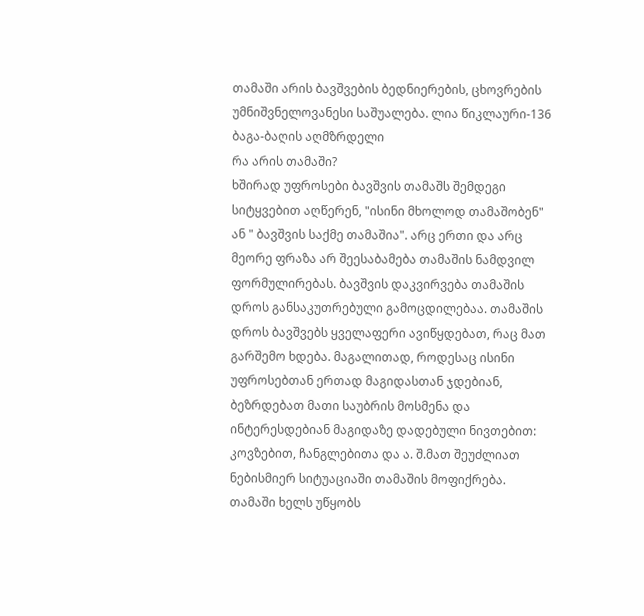თამაში არის ბავშვების ბედნიერების, ცხოვრების უმნიშვნელოვანესი საშუალება. ლია წიკლაური-136 ბაგა-ბაღის აღმზრდელი
რა არის თამაში?
ხშირად უფროსები ბავშვის თამაშს შემდეგი სიტყვებით აღწერენ, "ისინი მხოლოდ თამაშობენ" ან " ბავშვის საქმე თამაშია". არც ერთი და არც მეორე ფრაზა არ შეესაბამება თამაშის ნამდვილ ფორმულირებას. ბავშვის დაკვირვება თამაშის დროს განსაკუთრებული გამოცდილებაა. თამაშის დროს ბავშვებს ყველაფერი ავიწყდებათ, რაც მათ გარშემო ხდება. მაგალითად, როდესაც ისინი უფროსებთან ერთად მაგიდასთან ჯდებიან, ბეზრდებათ მათი საუბრის მოსმენა და ინტერესდებიან მაგიდაზე დადებული ნივთებით: კოვზებით, ჩანგლებითა და ა. შ.მათ შეუძლიათ ნებისმიერ სიტუაციაში თამაშის მოფიქრება.
თამაში ხელს უწყობს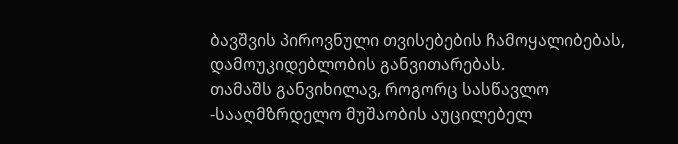ბავშვის პიროვნული თვისებების ჩამოყალიბებას, დამოუკიდებლობის განვითარებას.
თამაშს განვიხილავ, როგორც სასწავლო -სააღმზრდელო მუშაობის აუცილებელ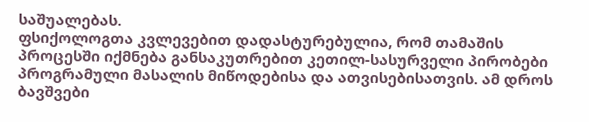საშუალებას.
ფსიქოლოგთა კვლევებით დადასტურებულია, რომ თამაშის პროცესში იქმნება განსაკუთრებით კეთილ-სასურველი პირობები პროგრამული მასალის მიწოდებისა და ათვისებისათვის. ამ დროს ბავშვები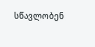სწავლობენ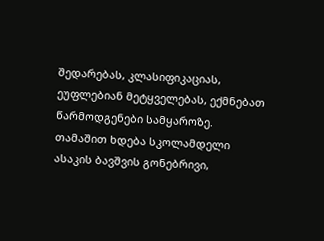შედარებას, კლასიფიკაციას, ეუფლებიან მეტყველებას, ექმნებათ წარმოდგენები სამყაროზე.
თამაშით ხდება სკოლამდელი ასაკის ბავშვის გონებრივი,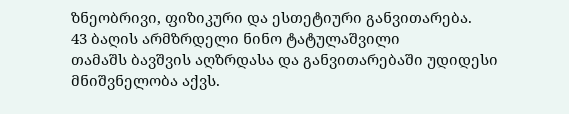ზნეობრივი, ფიზიკური და ესთეტიური განვითარება.
43 ბაღის არმზრდელი ნინო ტატულაშვილი
თამაშს ბავშვის აღზრდასა და განვითარებაში უდიდესი მნიშვნელობა აქვს.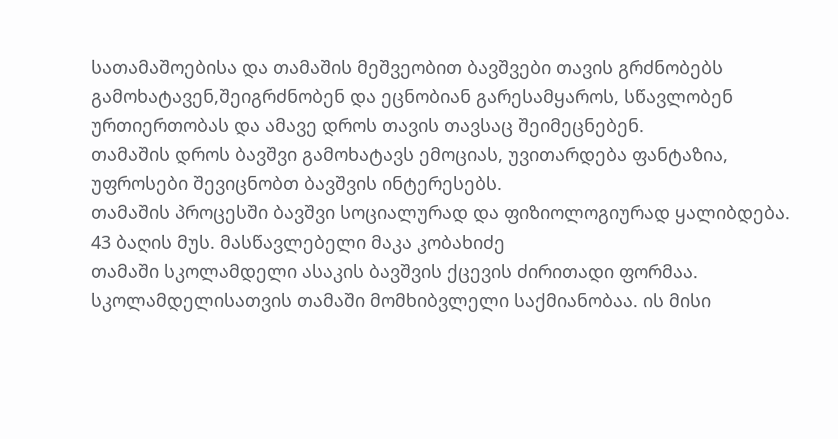სათამაშოებისა და თამაშის მეშვეობით ბავშვები თავის გრძნობებს გამოხატავენ,შეიგრძნობენ და ეცნობიან გარესამყაროს, სწავლობენ ურთიერთობას და ამავე დროს თავის თავსაც შეიმეცნებენ.
თამაშის დროს ბავშვი გამოხატავს ემოციას, უვითარდება ფანტაზია, უფროსები შევიცნობთ ბავშვის ინტერესებს.
თამაშის პროცესში ბავშვი სოციალურად და ფიზიოლოგიურად ყალიბდება.
43 ბაღის მუს. მასწავლებელი მაკა კობახიძე
თამაში სკოლამდელი ასაკის ბავშვის ქცევის ძირითადი ფორმაა.
სკოლამდელისათვის თამაში მომხიბვლელი საქმიანობაა. ის მისი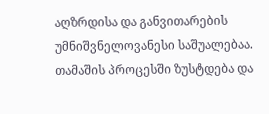აღზრდისა და განვითარების უმნიშვნელოვანესი საშუალებაა.
თამაშის პროცესში ზუსტდება და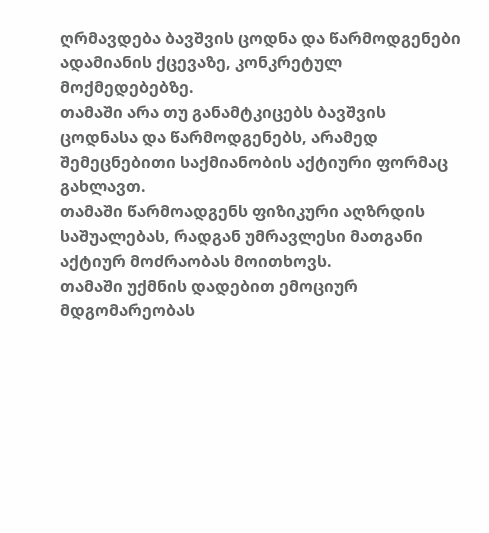ღრმავდება ბავშვის ცოდნა და წარმოდგენები ადამიანის ქცევაზე, კონკრეტულ მოქმედებებზე.
თამაში არა თუ განამტკიცებს ბავშვის ცოდნასა და წარმოდგენებს, არამედ შემეცნებითი საქმიანობის აქტიური ფორმაც გახლავთ.
თამაში წარმოადგენს ფიზიკური აღზრდის საშუალებას, რადგან უმრავლესი მათგანი აქტიურ მოძრაობას მოითხოვს.
თამაში უქმნის დადებით ემოციურ მდგომარეობას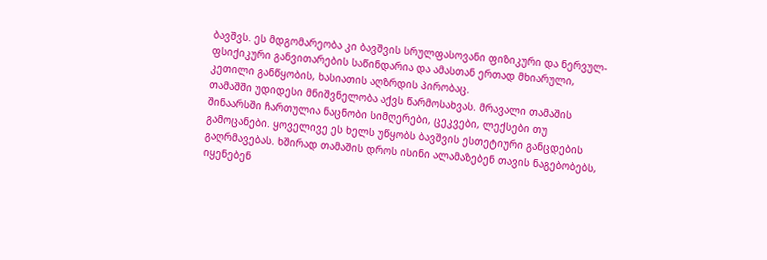ბავშვს. ეს მდგომარეობა კი ბავშვის სრულფასოვანი ფიზიკური და ნერვულ-ფსიქიკური განვითარების საწინდარია და ამასთან ერთად მხიარული, კეთილი განწყობის, ხასიათის აღზრდის პირობაც.
თამაშში უდიდესი მნიშვნელობა აქვს წარმოსახვას. მრავალი თამაშის შინაარსში ჩართულია ნაცნობი სიმღერები, ცეკვები, ლექსები თუ გამოცანები. ყოველივე ეს ხელს უწყობს ბავშვის ესთეტიური განცდების გაღრმავებას. ხშირად თამაშის დროს ისინი ალამაზებენ თავის ნაგებობებს, იყენებენ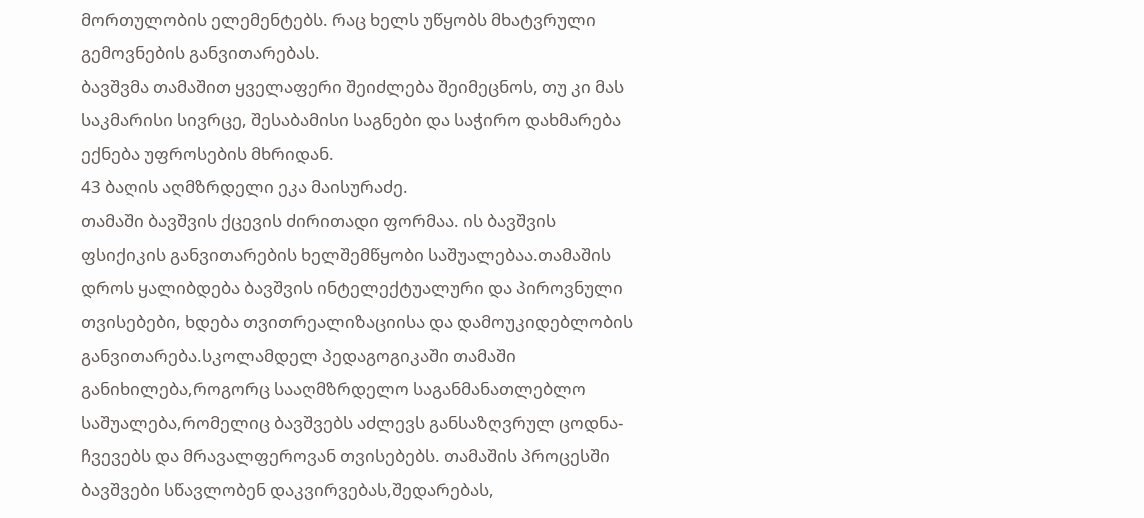მორთულობის ელემენტებს. რაც ხელს უწყობს მხატვრული გემოვნების განვითარებას.
ბავშვმა თამაშით ყველაფერი შეიძლება შეიმეცნოს, თუ კი მას საკმარისი სივრცე, შესაბამისი საგნები და საჭირო დახმარება ექნება უფროსების მხრიდან.
43 ბაღის აღმზრდელი ეკა მაისურაძე.
თამაში ბავშვის ქცევის ძირითადი ფორმაა. ის ბავშვის ფსიქიკის განვითარების ხელშემწყობი საშუალებაა.თამაშის დროს ყალიბდება ბავშვის ინტელექტუალური და პიროვნული თვისებები, ხდება თვითრეალიზაციისა და დამოუკიდებლობის განვითარება.სკოლამდელ პედაგოგიკაში თამაში განიხილება,როგორც სააღმზრდელო საგანმანათლებლო საშუალება,რომელიც ბავშვებს აძლევს განსაზღვრულ ცოდნა-ჩვევებს და მრავალფეროვან თვისებებს. თამაშის პროცესში ბავშვები სწავლობენ დაკვირვებას,შედარებას,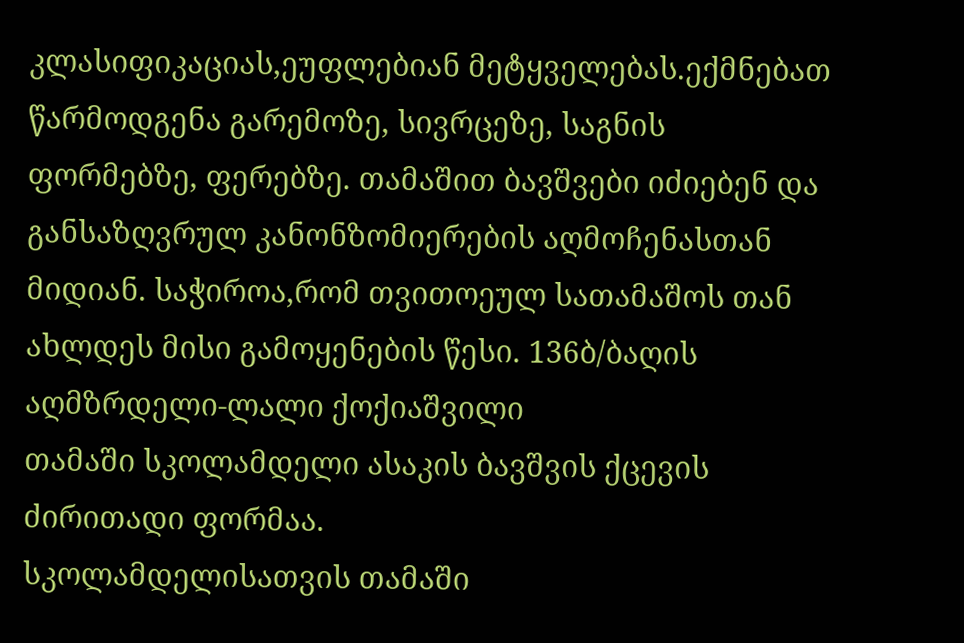კლასიფიკაციას,ეუფლებიან მეტყველებას.ექმნებათ წარმოდგენა გარემოზე, სივრცეზე, საგნის ფორმებზე, ფერებზე. თამაშით ბავშვები იძიებენ და განსაზღვრულ კანონზომიერების აღმოჩენასთან მიდიან. საჭიროა,რომ თვითოეულ სათამაშოს თან ახლდეს მისი გამოყენების წესი. 136ბ/ბაღის აღმზრდელი-ლალი ქოქიაშვილი
თამაში სკოლამდელი ასაკის ბავშვის ქცევის ძირითადი ფორმაა.
სკოლამდელისათვის თამაში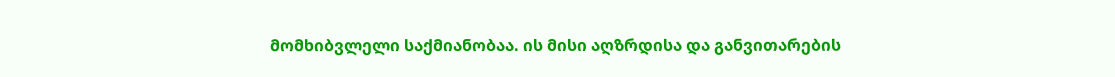მომხიბვლელი საქმიანობაა. ის მისი აღზრდისა და განვითარების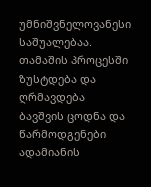უმნიშვნელოვანესი საშუალებაა.
თამაშის პროცესში ზუსტდება და ღრმავდება ბავშვის ცოდნა და წარმოდგენები ადამიანის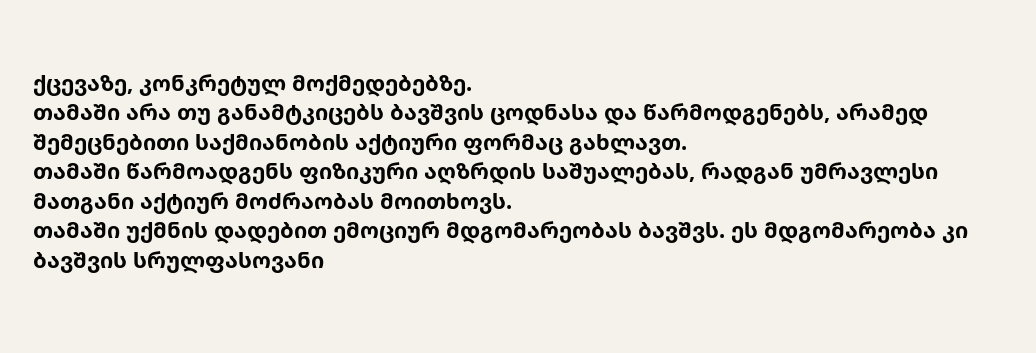ქცევაზე, კონკრეტულ მოქმედებებზე.
თამაში არა თუ განამტკიცებს ბავშვის ცოდნასა და წარმოდგენებს, არამედ შემეცნებითი საქმიანობის აქტიური ფორმაც გახლავთ.
თამაში წარმოადგენს ფიზიკური აღზრდის საშუალებას, რადგან უმრავლესი მათგანი აქტიურ მოძრაობას მოითხოვს.
თამაში უქმნის დადებით ემოციურ მდგომარეობას ბავშვს. ეს მდგომარეობა კი ბავშვის სრულფასოვანი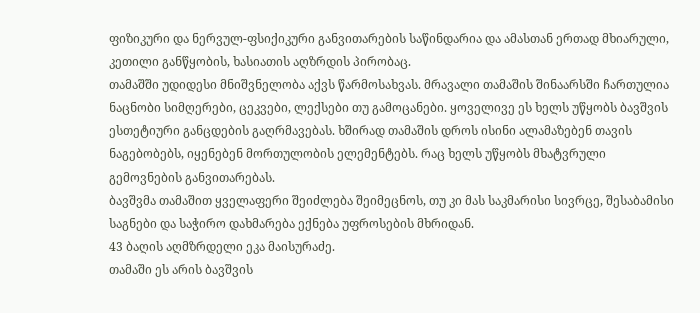ფიზიკური და ნერვულ-ფსიქიკური განვითარების საწინდარია და ამასთან ერთად მხიარული, კეთილი განწყობის, ხასიათის აღზრდის პირობაც.
თამაშში უდიდესი მნიშვნელობა აქვს წარმოსახვას. მრავალი თამაშის შინაარსში ჩართულია ნაცნობი სიმღერები, ცეკვები, ლექსები თუ გამოცანები. ყოველივე ეს ხელს უწყობს ბავშვის ესთეტიური განცდების გაღრმავებას. ხშირად თამაშის დროს ისინი ალამაზებენ თავის ნაგებობებს, იყენებენ მორთულობის ელემენტებს. რაც ხელს უწყობს მხატვრული გემოვნების განვითარებას.
ბავშვმა თამაშით ყველაფერი შეიძლება შეიმეცნოს, თუ კი მას საკმარისი სივრცე, შესაბამისი საგნები და საჭირო დახმარება ექნება უფროსების მხრიდან.
43 ბაღის აღმზრდელი ეკა მაისურაძე.
თამაში ეს არის ბავშვის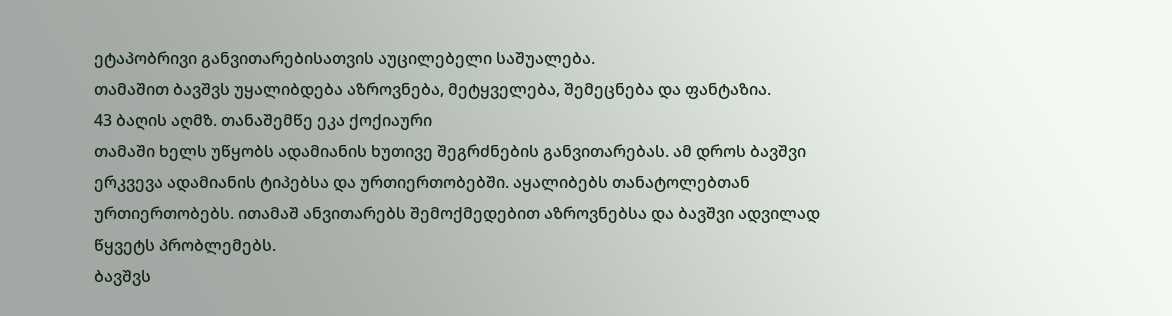ეტაპობრივი განვითარებისათვის აუცილებელი საშუალება.
თამაშით ბავშვს უყალიბდება აზროვნება, მეტყველება, შემეცნება და ფანტაზია.
43 ბაღის აღმზ. თანაშემწე ეკა ქოქიაური
თამაში ხელს უწყობს ადამიანის ხუთივე შეგრძნების განვითარებას. ამ დროს ბავშვი ერკვევა ადამიანის ტიპებსა და ურთიერთობებში. აყალიბებს თანატოლებთან ურთიერთობებს. ითამაშ ანვითარებს შემოქმედებით აზროვნებსა და ბავშვი ადვილად წყვეტს პრობლემებს.
ბავშვს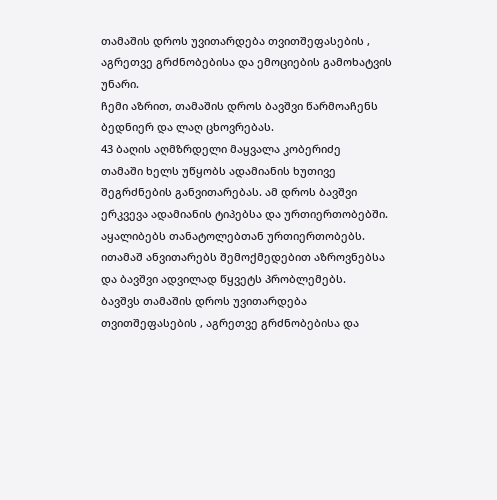თამაშის დროს უვითარდება თვითშეფასების , აგრეთვე გრძნობებისა და ემოციების გამოხატვის უნარი.
ჩემი აზრით, თამაშის დროს ბავშვი წარმოაჩენს ბედნიერ და ლაღ ცხოვრებას.
43 ბაღის აღმზრდელი მაყვალა კობერიძე
თამაში ხელს უწყობს ადამიანის ხუთივე შეგრძნების განვითარებას. ამ დროს ბავშვი ერკვევა ადამიანის ტიპებსა და ურთიერთობებში. აყალიბებს თანატოლებთან ურთიერთობებს. ითამაშ ანვითარებს შემოქმედებით აზროვნებსა და ბავშვი ადვილად წყვეტს პრობლემებს.
ბავშვს თამაშის დროს უვითარდება თვითშეფასების , აგრეთვე გრძნობებისა და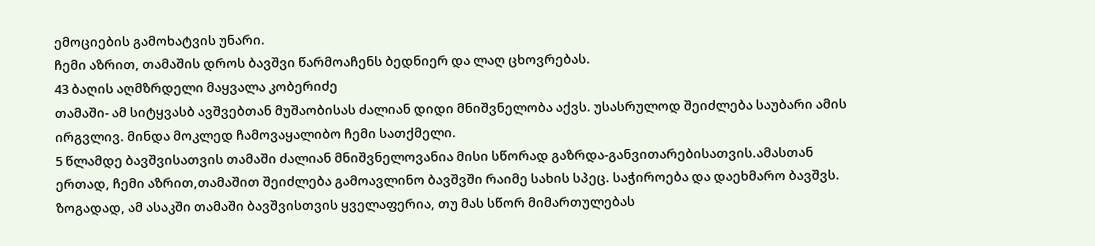ემოციების გამოხატვის უნარი.
ჩემი აზრით, თამაშის დროს ბავშვი წარმოაჩენს ბედნიერ და ლაღ ცხოვრებას.
43 ბაღის აღმზრდელი მაყვალა კობერიძე
თამაში- ამ სიტყვასბ ავშვებთან მუშაობისას ძალიან დიდი მნიშვნელობა აქვს. უსასრულოდ შეიძლება საუბარი ამის ირგვლივ. მინდა მოკლედ ჩამოვაყალიბო ჩემი სათქმელი.
5 წლამდე ბავშვისათვის თამაში ძალიან მნიშვნელოვანია მისი სწორად გაზრდა-განვითარებისათვის.ამასთან ერთად, ჩემი აზრით,თამაშით შეიძლება გამოავლინო ბავშვში რაიმე სახის სპეც. საჭიროება და დაეხმარო ბავშვს.
ზოგადად, ამ ასაკში თამაში ბავშვისთვის ყველაფერია, თუ მას სწორ მიმართულებას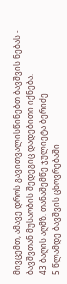მივცემთ, ამავე დროს გავითვალისწინებთ ბავშვის ნებას - ბავშვთან მუსაობის შედეგიც დადებითი იქნება.
43 ბაღის აღმზ. თანაშემწე ჯულიეტა ბერიძე
5 წლამდე ბავშვის ცხოვრებაში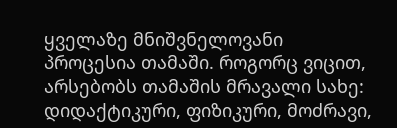ყველაზე მნიშვნელოვანი პროცესია თამაში. როგორც ვიცით, არსებობს თამაშის მრავალი სახე: დიდაქტიკური, ფიზიკური, მოძრავი,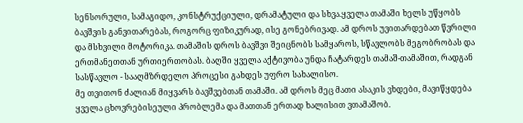სენსორული, სამაგიდო, კონსტრუქციული, დრამატული და სხვა.ყველა თამაში ხელს უწყობს ბავშვის განვითარებას, როგორც ფიზიკურად, ისე გონებრივად. ამ დროს უვითარდებათ წვრილი და მსხვილი მოტორიკა. თამაშის დროს ბავშვი შეიცნობს სამყაროს, სწავლობს მეგობრობას და ერთმანეთთან ურთიერთობას. ბაღში ყველა აქტივობა უნდა ჩატარდეს თამაშ-თამაშით, რადგან სასწავლო - სააღმზრდელო პროცესი გახდეს უფრო სახალისო.
მე თვითონ ძალიან მიყვარს ბავშვებთან თამაში. ამ დროს მეც მათი ასაკის ვხდები, მავიწყდება ყველა ცხოვრებისეული პრობლემა და მათთან ერთად ხალისით ვთამაშობ.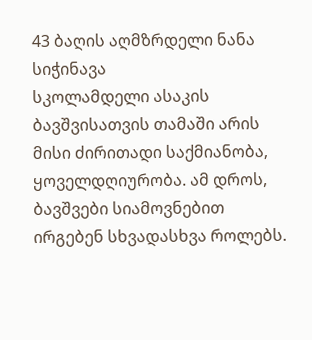43 ბაღის აღმზრდელი ნანა სიჭინავა
სკოლამდელი ასაკის ბავშვისათვის თამაში არის მისი ძირითადი საქმიანობა, ყოველდღიურობა. ამ დროს, ბავშვები სიამოვნებით ირგებენ სხვადასხვა როლებს.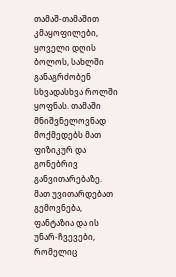თამაშ-თამაშით კმაყოფილები, ყოველი დღის ბოლოს, სახლში განაგრძობენ სხვადასხვა როლში ყოფნას. თამაში მნიშვნელოვნად მოქმედებს მათ ფიზიკურ და გონებრივ განვითარებაზე. მათ უვითარდებათ გემოვნება, ფანტაზია და ის უნარ-ჩვევები, რომელიც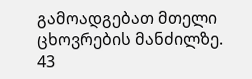გამოადგებათ მთელი ცხოვრების მანძილზე.
43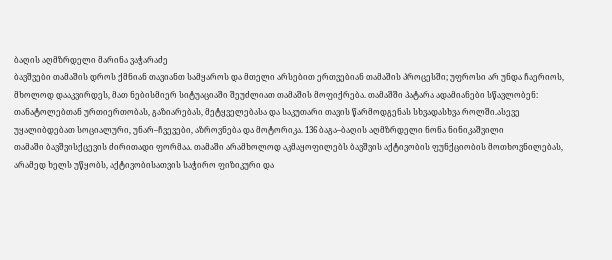ბაღის აღმზრდელი მარინა ვაჭარაძე
ბავშვები თამაშის დროს ქმნიან თავიანთ სამყაროს და მთელი არსებით ერთვებიან თამაშის პროცესში; უფროსი არ უნდა ჩაერიოს, მხოლოდ დააკვირდეს, მათ ნებისმიერ სიტუაციაში შეუძლიათ თამაშის მოფიქრება. თამაშში პატარა ადამიანები სწავლობენ: თანატოლებთან ურთიერთობას, გაზიარებას, მეტყველებასა და საკუთარი თავის წარმოდგენას სხვადასხვა როლში.ასევე უყალიბდებათ სოციალური, უნარ–ჩვევები, აზროვნება და მოტორიკა. 136 ბაგა–ბაღის აღმზრდელი ნონა ნინიკაშვილი
თამაში ბავშვისქცევის ძირითადი ფორმაა. თამაში არამხოლოდ აკმაყოფილებს ბავშვის აქტივობის ფუნქციობის მოთხოვნილებას, არამედ ხელს უწყობს, აქტივობისათვის საჭირო ფიზიკური და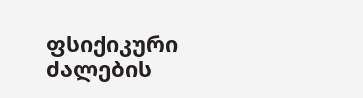ფსიქიკური ძალების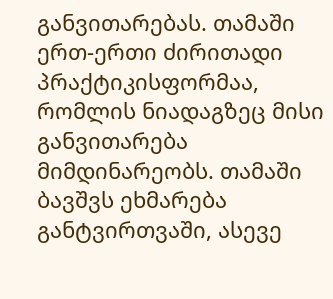განვითარებას. თამაში ერთ-ერთი ძირითადი პრაქტიკისფორმაა, რომლის ნიადაგზეც მისი განვითარება მიმდინარეობს. თამაში ბავშვს ეხმარება განტვირთვაში, ასევე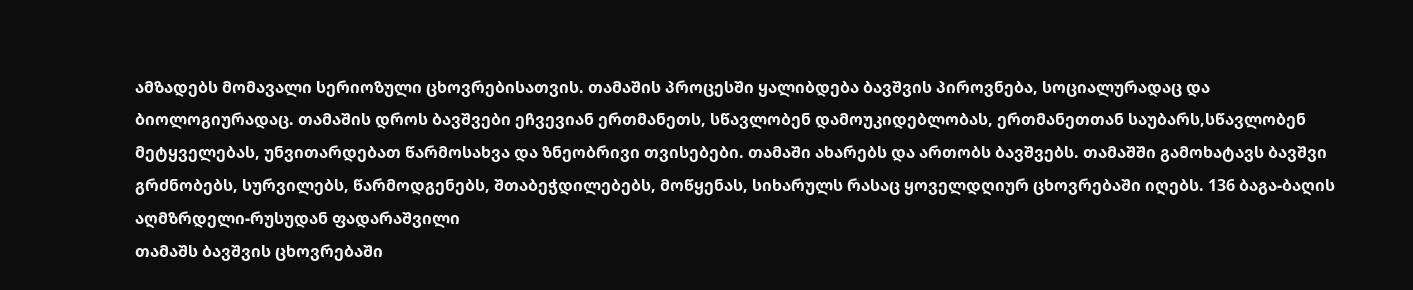ამზადებს მომავალი სერიოზული ცხოვრებისათვის. თამაშის პროცესში ყალიბდება ბავშვის პიროვნება, სოციალურადაც და ბიოლოგიურადაც. თამაშის დროს ბავშვები ეჩვევიან ერთმანეთს, სწავლობენ დამოუკიდებლობას, ერთმანეთთან საუბარს,სწავლობენ მეტყველებას, უნვითარდებათ წარმოსახვა და ზნეობრივი თვისებები. თამაში ახარებს და ართობს ბავშვებს. თამაშში გამოხატავს ბავშვი გრძნობებს, სურვილებს, წარმოდგენებს, შთაბეჭდილებებს, მოწყენას, სიხარულს რასაც ყოველდღიურ ცხოვრებაში იღებს. 136 ბაგა-ბაღის აღმზრდელი-რუსუდან ფადარაშვილი
თამაშს ბავშვის ცხოვრებაში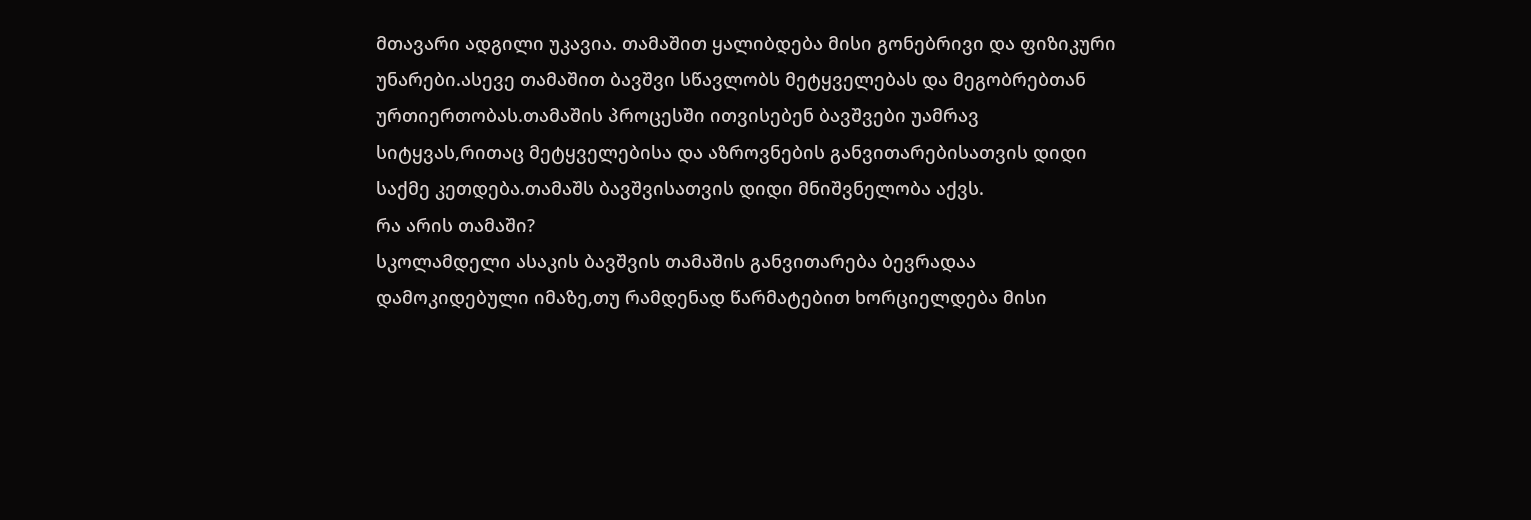მთავარი ადგილი უკავია. თამაშით ყალიბდება მისი გონებრივი და ფიზიკური უნარები.ასევე თამაშით ბავშვი სწავლობს მეტყველებას და მეგობრებთან ურთიერთობას.თამაშის პროცესში ითვისებენ ბავშვები უამრავ სიტყვას,რითაც მეტყველებისა და აზროვნების განვითარებისათვის დიდი საქმე კეთდება.თამაშს ბავშვისათვის დიდი მნიშვნელობა აქვს.
რა არის თამაში?
სკოლამდელი ასაკის ბავშვის თამაშის განვითარება ბევრადაა დამოკიდებული იმაზე,თუ რამდენად წარმატებით ხორციელდება მისი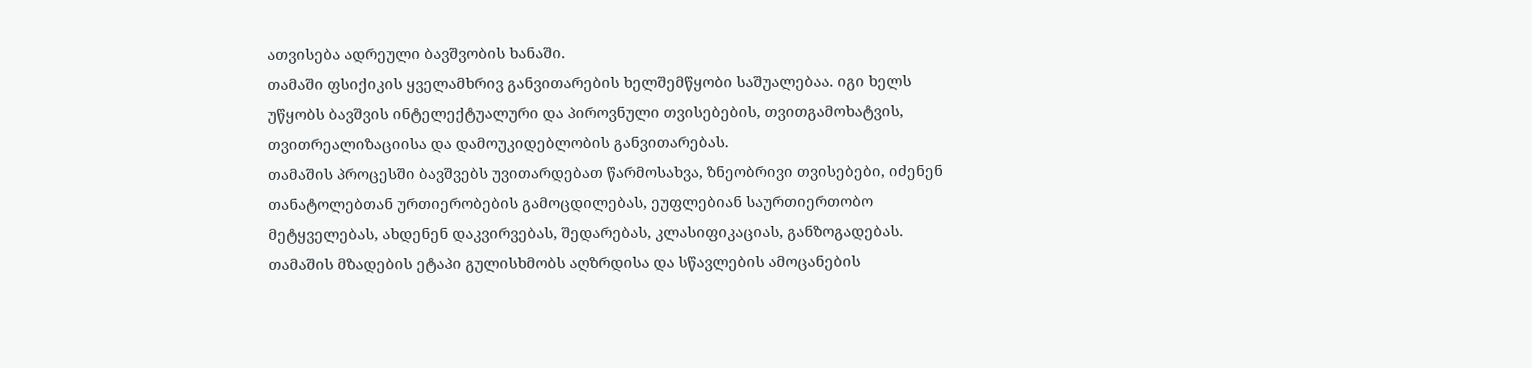ათვისება ადრეული ბავშვობის ხანაში.
თამაში ფსიქიკის ყველამხრივ განვითარების ხელშემწყობი საშუალებაა. იგი ხელს უწყობს ბავშვის ინტელექტუალური და პიროვნული თვისებების, თვითგამოხატვის, თვითრეალიზაციისა და დამოუკიდებლობის განვითარებას.
თამაშის პროცესში ბავშვებს უვითარდებათ წარმოსახვა, ზნეობრივი თვისებები, იძენენ თანატოლებთან ურთიერობების გამოცდილებას, ეუფლებიან საურთიერთობო მეტყველებას, ახდენენ დაკვირვებას, შედარებას, კლასიფიკაციას, განზოგადებას.
თამაშის მზადების ეტაპი გულისხმობს აღზრდისა და სწავლების ამოცანების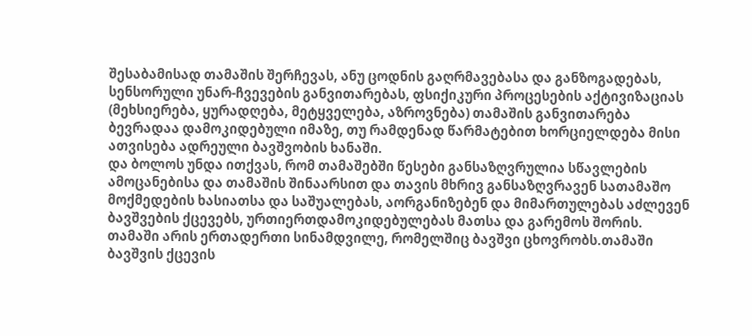შესაბამისად თამაშის შერჩევას, ანუ ცოდნის გაღრმავებასა და განზოგადებას, სენსორული უნარ-ჩვევების განვითარებას, ფსიქიკური პროცესების აქტივიზაციას (მეხსიერება, ყურადღება, მეტყველება, აზროვნება) თამაშის განვითარება ბევრადაა დამოკიდებული იმაზე, თუ რამდენად წარმატებით ხორციელდება მისი ათვისება ადრეული ბავშვობის ხანაში.
და ბოლოს უნდა ითქვას, რომ თამაშებში წესები განსაზღვრულია სწავლების ამოცანებისა და თამაშის შინაარსით და თავის მხრივ განსაზღვრავენ სათამაშო მოქმედების ხასიათსა და საშუალებას, აორგანიზებენ და მიმართულებას აძლევენ ბავშვების ქცევებს, ურთიერთდამოკიდებულებას მათსა და გარემოს შორის.
თამაში არის ერთადერთი სინამდვილე, რომელშიც ბავშვი ცხოვრობს.თამაში ბავშვის ქცევის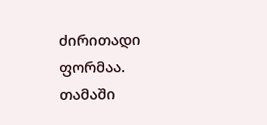ძირითადი ფორმაა. თამაში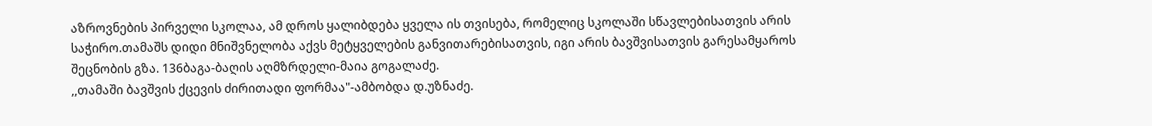აზროვნების პირველი სკოლაა, ამ დროს ყალიბდება ყველა ის თვისება, რომელიც სკოლაში სწავლებისათვის არის საჭირო.თამაშს დიდი მნიშვნელობა აქვს მეტყველების განვითარებისათვის, იგი არის ბავშვისათვის გარესამყაროს შეცნობის გზა. 136ბაგა-ბაღის აღმზრდელი-მაია გოგალაძე.
,,თამაში ბავშვის ქცევის ძირითადი ფორმაა"-ამბობდა დ.უზნაძე.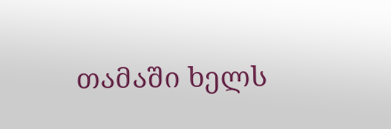თამაში ხელს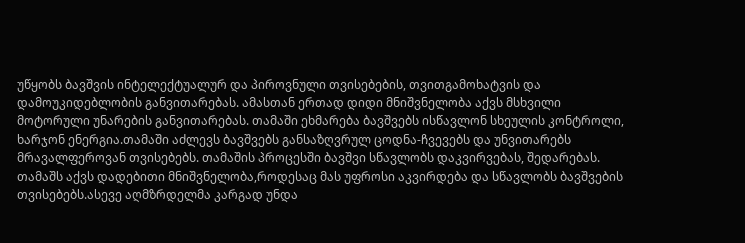უწყობს ბავშვის ინტელექტუალურ და პიროვნული თვისებების, თვითგამოხატვის და დამოუკიდებლობის განვითარებას. ამასთან ერთად დიდი მნიშვნელობა აქვს მსხვილი მოტორული უნარების განვითარებას. თამაში ეხმარება ბავშვებს ისწავლონ სხეულის კონტროლი, ხარჯონ ენერგია.თამაში აძლევს ბავშვებს განსაზღვრულ ცოდნა-ჩვევებს და უნვითარებს მრავალფეროვან თვისებებს. თამაშის პროცესში ბავშვი სწავლობს დაკვირვებას, შედარებას. თამაშს აქვს დადებითი მნიშვნელობა,როდესაც მას უფროსი აკვირდება და სწავლობს ბავშვების თვისებებს.ასევე აღმზრდელმა კარგად უნდა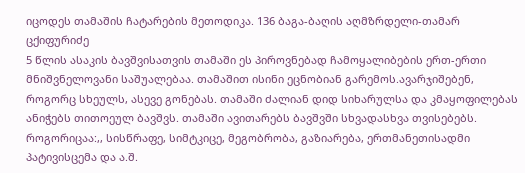იცოდეს თამაშის ჩატარების მეთოდიკა. 136 ბაგა-ბაღის აღმზრდელი-თამარ ცქიფურიძე
5 წლის ასაკის ბავშვისათვის თამაში ეს პიროვნებად ჩამოყალიბების ერთ-ერთი მნიშვნელოვანი საშუალებაა. თამაშით ისინი ეცნობიან გარემოს.ავარჯიშებენ, როგორც სხეულს, ასევე გონებას. თამაში ძალიან დიდ სიხარულსა და კმაყოფილებას ანიჭებს თითოეულ ბავშვს. თამაში ავითარებს ბავშვში სხვადასხვა თვისებებს. როგორიცაა:,, სისწრაფე, სიმტკიცე, მეგობრობა, გაზიარება, ერთმანეთისადმი პატივისცემა და ა.შ.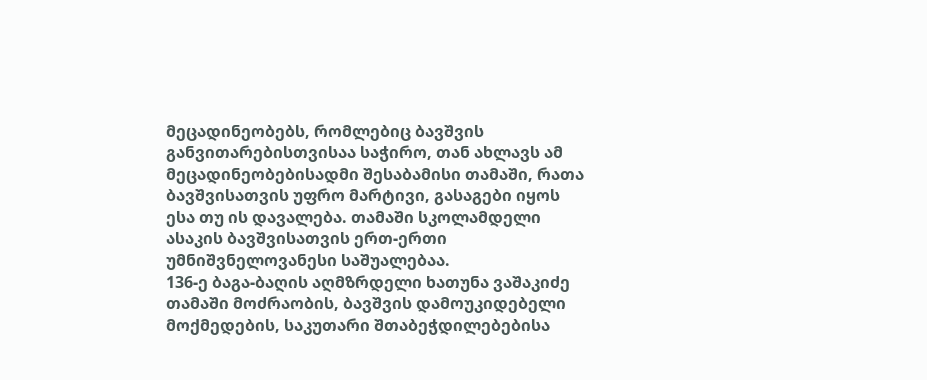მეცადინეობებს, რომლებიც ბავშვის განვითარებისთვისაა საჭირო, თან ახლავს ამ მეცადინეობებისადმი შესაბამისი თამაში, რათა ბავშვისათვის უფრო მარტივი, გასაგები იყოს ესა თუ ის დავალება. თამაში სკოლამდელი ასაკის ბავშვისათვის ერთ-ერთი უმნიშვნელოვანესი საშუალებაა.
136-ე ბაგა-ბაღის აღმზრდელი ხათუნა ვაშაკიძე
თამაში მოძრაობის, ბავშვის დამოუკიდებელი მოქმედების, საკუთარი შთაბეჭდილებებისა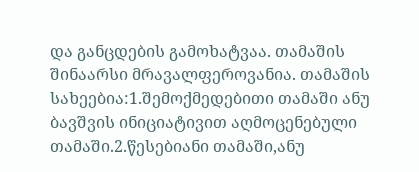და განცდების გამოხატვაა. თამაშის შინაარსი მრავალფეროვანია. თამაშის სახეებია:1.შემოქმედებითი თამაში ანუ ბავშვის ინიციატივით აღმოცენებული თამაში.2.წესებიანი თამაში,ანუ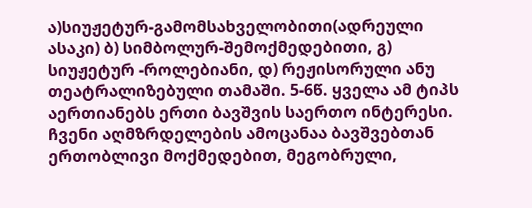ა)სიუჟეტურ-გამომსახველობითი(ადრეული ასაკი) ბ) სიმბოლურ-შემოქმედებითი, გ) სიუჟეტურ -როლებიანი, დ) რეჟისორული ანუ თეატრალიზებული თამაში. 5-6წ. ყველა ამ ტიპს აერთიანებს ერთი ბავშვის საერთო ინტერესი. ჩვენი აღმზრდელების ამოცანაა ბავშვებთან ერთობლივი მოქმედებით, მეგობრული,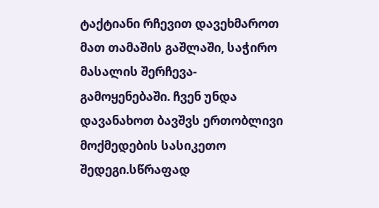ტაქტიანი რჩევით დავეხმაროთ მათ თამაშის გაშლაში, საჭირო მასალის შერჩევა-გამოყენებაში. ჩვენ უნდა დავანახოთ ბავშვს ერთობლივი მოქმედების სასიკეთო შედეგი.სწრაფად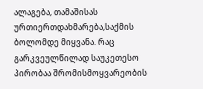ალაგება, თამაშისას ურთიერთდახმარება,საქმის ბოლომდე მიყვანა. რაც გარკვეულწილად საუკეთესო პირობაა შრომისმოყვარეობის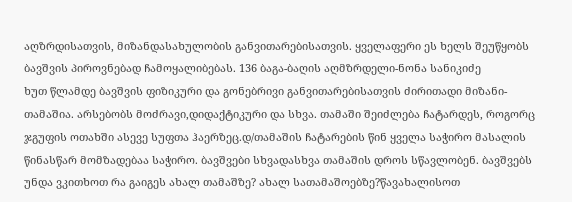აღზრდისათვის, მიზანდასახულობის განვითარებისათვის. ყველაფერი ეს ხელს შეუწყობს ბავშვის პიროვნებად ჩამოყალიბებას. 136 ბაგა-ბაღის აღმზრდელი-ნონა სანიკიძე
ხუთ წლამდე ბავშვის ფიზიკური და გონებრივი განვითარებისათვის ძირითადი მიზანი- თამაშია. არსებობს მოძრავი,დიდაქტიკური და სხვა. თამაში შეიძლება ჩატარდეს, როგორც ჯგუფის ოთახში ასევე სუფთა ჰაერზეც.დ/თამაშის ჩატარების წინ ყველა საჭირო მასალის წინასწარ მომზადებაა საჭირო. ბავშვები სხვადასხვა თამაშის დროს სწავლობენ. ბავშვებს უნდა ვკითხოთ რა გაიგეს ახალ თამაშზე? ახალ სათამაშოებზე?წავახალისოთ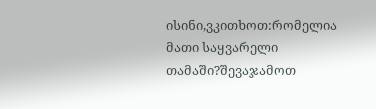ისინი,ვკითხოთ:რომელია მათი საყვარელი თამაში?შევაჯამოთ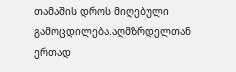თამაშის დროს მიღებული გამოცდილება.აღმზრდელთან ერთად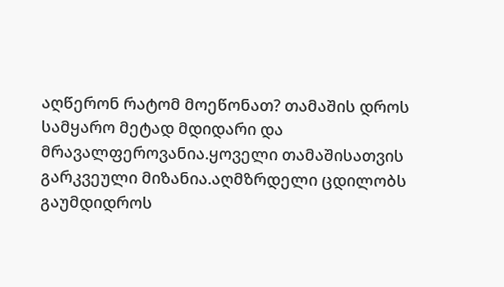აღწერონ რატომ მოეწონათ? თამაშის დროს სამყარო მეტად მდიდარი და მრავალფეროვანია.ყოველი თამაშისათვის გარკვეული მიზანია.აღმზრდელი ცდილობს გაუმდიდროს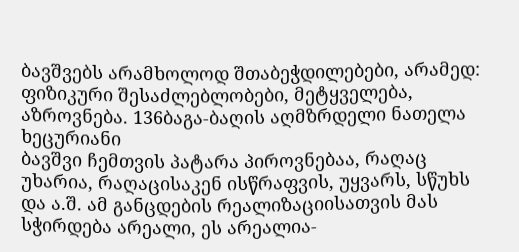ბავშვებს არამხოლოდ შთაბეჭდილებები, არამედ: ფიზიკური შესაძლებლობები, მეტყველება, აზროვნება. 136ბაგა-ბაღის აღმზრდელი ნათელა ხეცურიანი
ბავშვი ჩემთვის პატარა პიროვნებაა, რაღაც უხარია, რაღაცისაკენ ისწრაფვის, უყვარს, სწუხს და ა.შ. ამ განცდების რეალიზაციისათვის მას სჭირდება არეალი, ეს არეალია-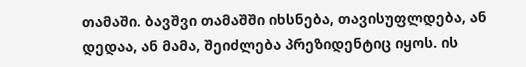თამაში. ბავშვი თამაშში იხსნება, თავისუფლდება, ან დედაა, ან მამა, შეიძლება პრეზიდენტიც იყოს. ის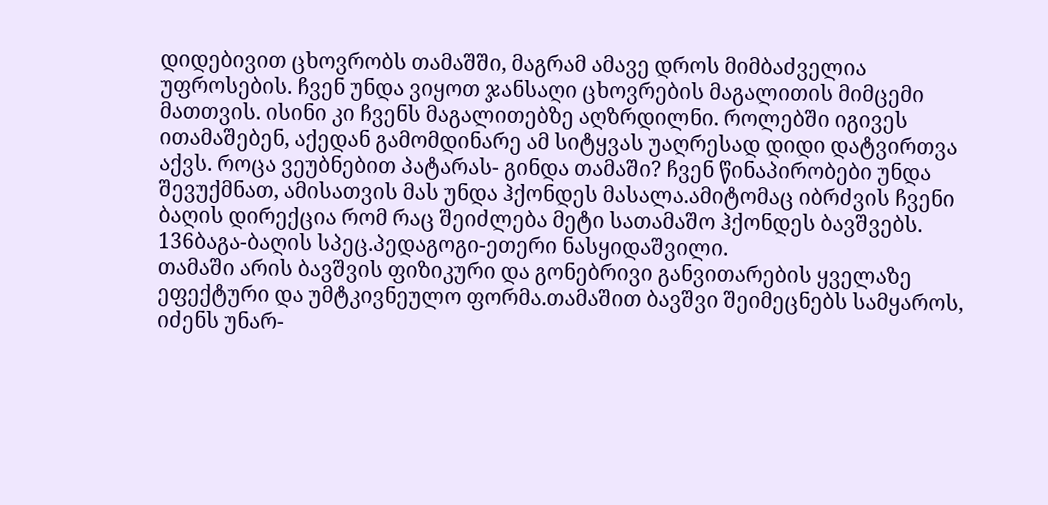დიდებივით ცხოვრობს თამაშში, მაგრამ ამავე დროს მიმბაძველია უფროსების. ჩვენ უნდა ვიყოთ ჯანსაღი ცხოვრების მაგალითის მიმცემი მათთვის. ისინი კი ჩვენს მაგალითებზე აღზრდილნი. როლებში იგივეს ითამაშებენ, აქედან გამომდინარე ამ სიტყვას უაღრესად დიდი დატვირთვა აქვს. როცა ვეუბნებით პატარას- გინდა თამაში? ჩვენ წინაპირობები უნდა შევუქმნათ, ამისათვის მას უნდა ჰქონდეს მასალა.ამიტომაც იბრძვის ჩვენი ბაღის დირექცია რომ რაც შეიძლება მეტი სათამაშო ჰქონდეს ბავშვებს. 136ბაგა-ბაღის სპეც.პედაგოგი-ეთერი ნასყიდაშვილი.
თამაში არის ბავშვის ფიზიკური და გონებრივი განვითარების ყველაზე ეფექტური და უმტკივნეულო ფორმა.თამაშით ბავშვი შეიმეცნებს სამყაროს, იძენს უნარ-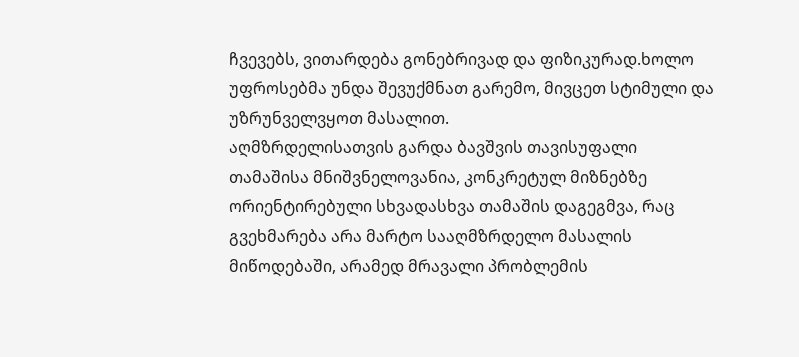ჩვევებს, ვითარდება გონებრივად და ფიზიკურად.ხოლო უფროსებმა უნდა შევუქმნათ გარემო, მივცეთ სტიმული და უზრუნველვყოთ მასალით.
აღმზრდელისათვის გარდა ბავშვის თავისუფალი თამაშისა მნიშვნელოვანია, კონკრეტულ მიზნებზე ორიენტირებული სხვადასხვა თამაშის დაგეგმვა, რაც გვეხმარება არა მარტო სააღმზრდელო მასალის მიწოდებაში, არამედ მრავალი პრობლემის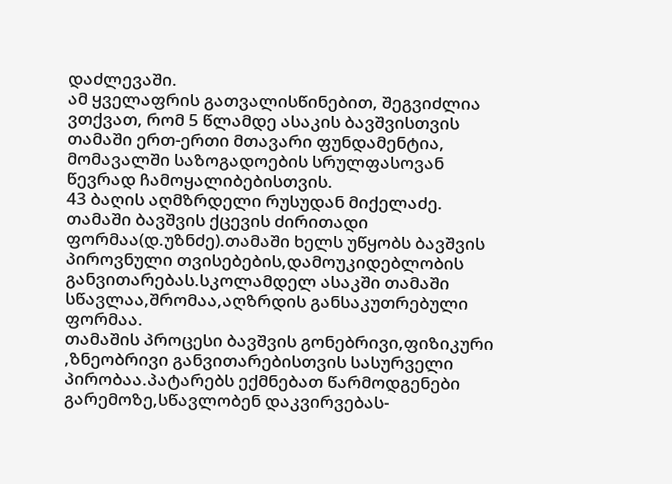დაძლევაში.
ამ ყველაფრის გათვალისწინებით, შეგვიძლია ვთქვათ, რომ 5 წლამდე ასაკის ბავშვისთვის თამაში ერთ-ერთი მთავარი ფუნდამენტია, მომავალში საზოგადოების სრულფასოვან წევრად ჩამოყალიბებისთვის.
43 ბაღის აღმზრდელი რუსუდან მიქელაძე.
თამაში ბავშვის ქცევის ძირითადი ფორმაა(დ.უზნძე).თამაში ხელს უწყობს ბავშვის პიროვნული თვისებების,დამოუკიდებლობის განვითარებას.სკოლამდელ ასაკში თამაში სწავლაა,შრომაა,აღზრდის განსაკუთრებული ფორმაა.
თამაშის პროცესი ბავშვის გონებრივი,ფიზიკური ,ზნეობრივი განვითარებისთვის სასურველი პირობაა.პატარებს ექმნებათ წარმოდგენები გარემოზე,სწავლობენ დაკვირვებას-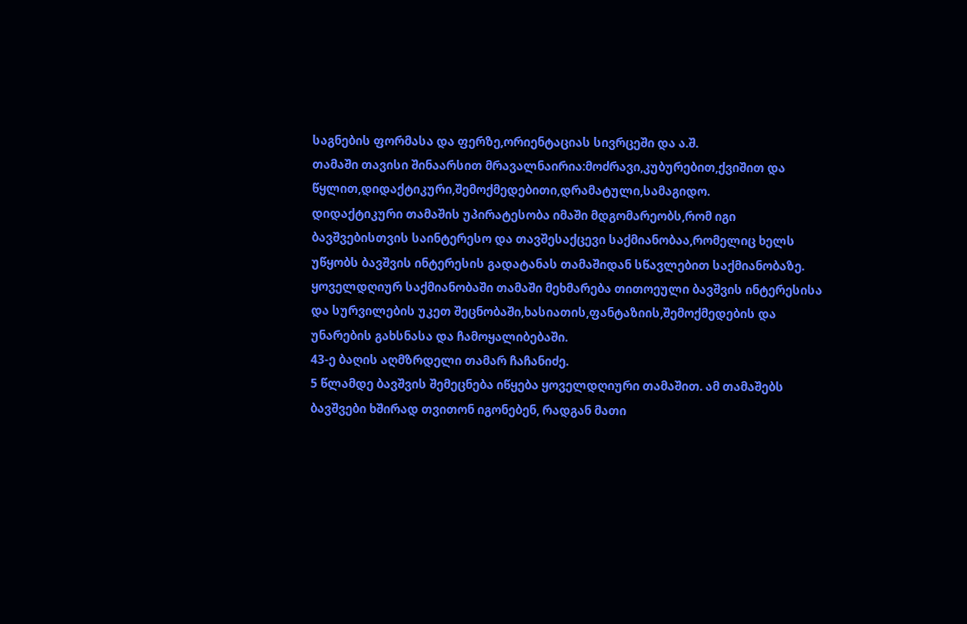საგნების ფორმასა და ფერზე,ორიენტაციას სივრცეში და ა.შ.
თამაში თავისი შინაარსით მრავალნაირია:მოძრავი,კუბურებით,ქვიშით და წყლით,დიდაქტიკური,შემოქმედებითი,დრამატული,სამაგიდო.
დიდაქტიკური თამაშის უპირატესობა იმაში მდგომარეობს,რომ იგი ბავშვებისთვის საინტერესო და თავშესაქცევი საქმიანობაა,რომელიც ხელს უწყობს ბავშვის ინტერესის გადატანას თამაშიდან სწავლებით საქმიანობაზე.
ყოველდღიურ საქმიანობაში თამაში მეხმარება თითოეული ბავშვის ინტერესისა და სურვილების უკეთ შეცნობაში,ხასიათის,ფანტაზიის,შემოქმედების და უნარების გახსნასა და ჩამოყალიბებაში.
43-ე ბაღის აღმზრდელი თამარ ჩაჩანიძე.
5 წლამდე ბავშვის შემეცნება იწყება ყოველდღიური თამაშით. ამ თამაშებს ბავშვები ხშირად თვითონ იგონებენ, რადგან მათი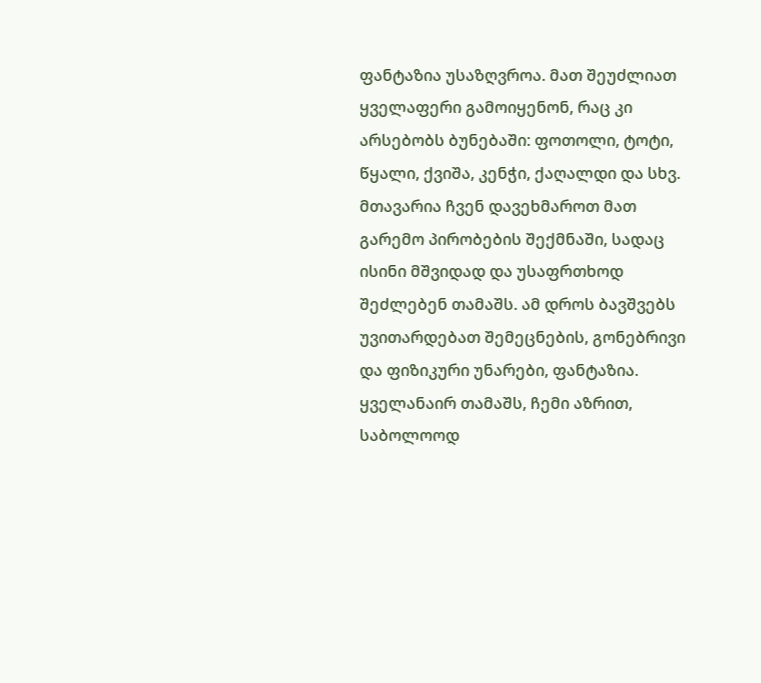ფანტაზია უსაზღვროა. მათ შეუძლიათ ყველაფერი გამოიყენონ, რაც კი არსებობს ბუნებაში: ფოთოლი, ტოტი, წყალი, ქვიშა, კენჭი, ქაღალდი და სხვ. მთავარია ჩვენ დავეხმაროთ მათ გარემო პირობების შექმნაში, სადაც ისინი მშვიდად და უსაფრთხოდ შეძლებენ თამაშს. ამ დროს ბავშვებს უვითარდებათ შემეცნების, გონებრივი და ფიზიკური უნარები, ფანტაზია.
ყველანაირ თამაშს, ჩემი აზრით, საბოლოოდ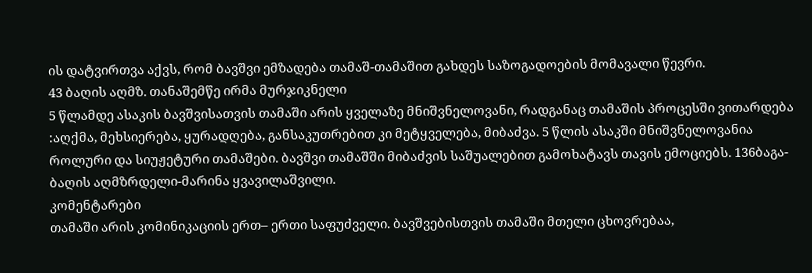ის დატვირთვა აქვს, რომ ბავშვი ემზადება თამაშ-თამაშით გახდეს საზოგადოების მომავალი წევრი.
43 ბაღის აღმზ. თანაშემწე ირმა მურჯიკნელი
5 წლამდე ასაკის ბავშვისათვის თამაში არის ყველაზე მნიშვნელოვანი, რადგანაც თამაშის პროცესში ვითარდება :აღქმა, მეხსიერება, ყურადღება, განსაკუთრებით კი მეტყველება, მიბაძვა. 5 წლის ასაკში მნიშვნელოვანია როლური და სიუჟეტური თამაშები. ბავშვი თამაშში მიბაძვის საშუალებით გამოხატავს თავის ემოციებს. 136ბაგა-ბაღის აღმზრდელი-მარინა ყვავილაშვილი.
კომენტარები
თამაში არის კომინიკაციის ერთ– ერთი საფუძველი. ბავშვებისთვის თამაში მთელი ცხოვრებაა,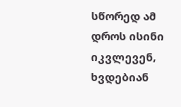სწორედ ამ დროს ისინი იკვლევენ, ხვდებიან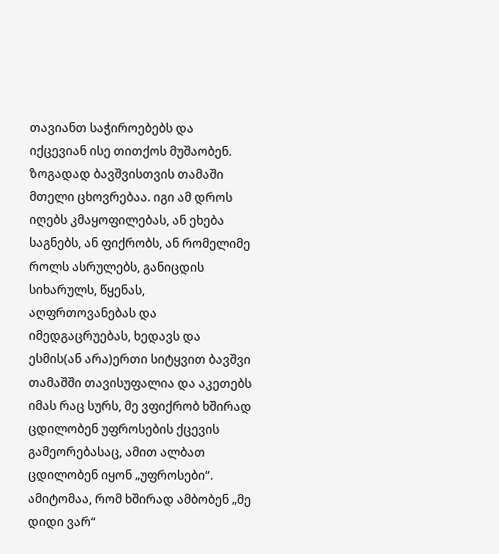თავიანთ საჭიროებებს და იქცევიან ისე თითქოს მუშაობენ. ზოგადად ბავშვისთვის თამაში მთელი ცხოვრებაა. იგი ამ დროს იღებს კმაყოფილებას, ან ეხება საგნებს, ან ფიქრობს, ან რომელიმე როლს ასრულებს, განიცდის სიხარულს, წყენას, აღფრთოვანებას და იმედგაცრუებას, ხედავს და ესმის(ან არა)ერთი სიტყვით ბავშვი თამაშში თავისუფალია და აკეთებს იმას რაც სურს, მე ვფიქრობ ხშირად ცდილობენ უფროსების ქცევის გამეორებასაც, ამით ალბათ ცდილობენ იყონ „უფროსები“. ამიტომაა, რომ ხშირად ამბობენ „მე დიდი ვარ“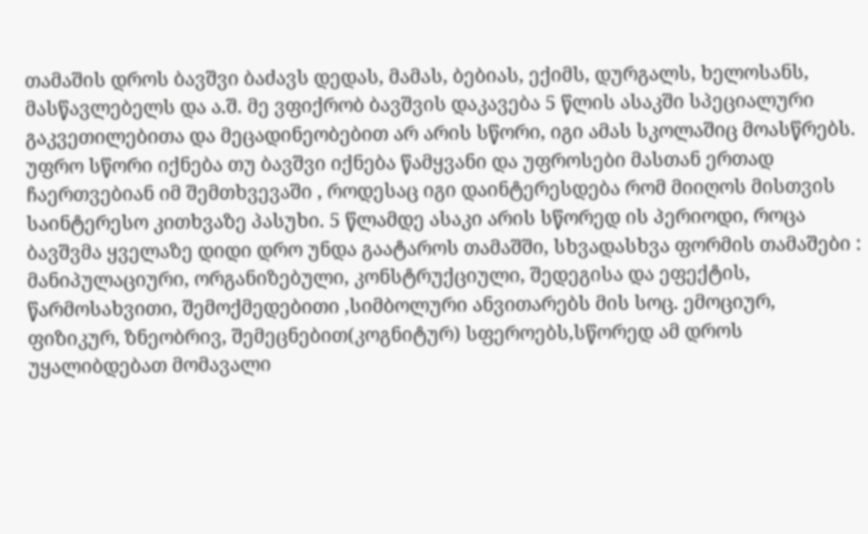თამაშის დროს ბავშვი ბაძავს დედას, მამას, ბებიას, ექიმს, დურგალს, ხელოსანს, მასწავლებელს და ა.შ. მე ვფიქრობ ბავშვის დაკავება 5 წლის ასაკში სპეციალური გაკვეთილებითა და მეცადინეობებით არ არის სწორი, იგი ამას სკოლაშიც მოასწრებს. უფრო სწორი იქნება თუ ბავშვი იქნება წამყვანი და უფროსები მასთან ერთად ჩაერთვებიან იმ შემთხვევაში , როდესაც იგი დაინტერესდება რომ მიიღოს მისთვის საინტერესო კითხვაზე პასუხი. 5 წლამდე ასაკი არის სწორედ ის პერიოდი, როცა ბავშვმა ყველაზე დიდი დრო უნდა გაატაროს თამაშში, სხვადასხვა ფორმის თამაშები : მანიპულაციური, ორგანიზებული, კონსტრუქციული, შედეგისა და ეფექტის, წარმოსახვითი, შემოქმედებითი ,სიმბოლური ანვითარებს მის სოც. ემოციურ, ფიზიკურ, ზნეობრივ, შემეცნებით(კოგნიტურ) სფეროებს,სწორედ ამ დროს უყალიბდებათ მომავალი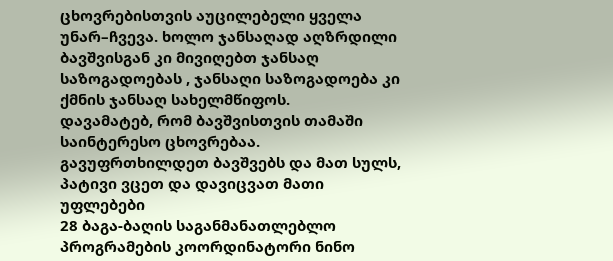ცხოვრებისთვის აუცილებელი ყველა უნარ–ჩვევა. ხოლო ჯანსაღად აღზრდილი ბავშვისგან კი მივიღებთ ჯანსაღ საზოგადოებას , ჯანსაღი საზოგადოება კი ქმნის ჯანსაღ სახელმწიფოს.
დავამატებ, რომ ბავშვისთვის თამაში საინტერესო ცხოვრებაა. გავუფრთხილდეთ ბავშვებს და მათ სულს, პატივი ვცეთ და დავიცვათ მათი უფლებები
28 ბაგა-ბაღის საგანმანათლებლო პროგრამების კოორდინატორი ნინო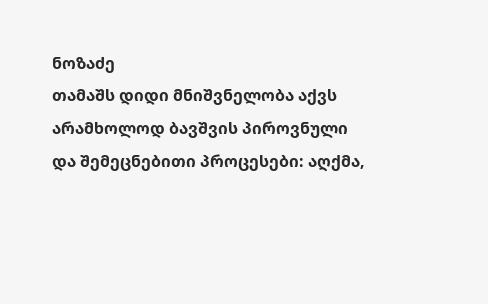ნოზაძე
თამაშს დიდი მნიშვნელობა აქვს არამხოლოდ ბავშვის პიროვნული და შემეცნებითი პროცესები: აღქმა,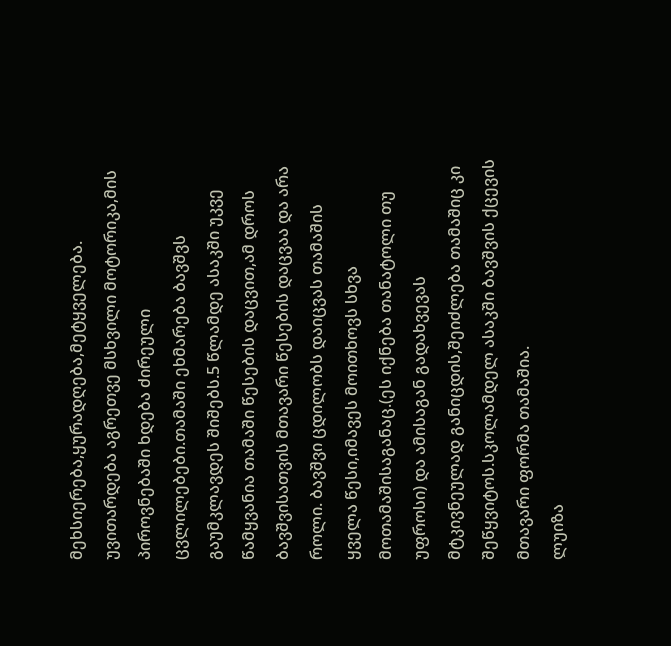მეხსიერება,ყურადღება,მეტყველება. უვითარდება აგრეთვე მსხვილი მოტორიკა,მის პიროვნებაში ხდება ძირეული ცვლილებები.თამაში ეხმარება ბავშვს გაუმკლავდეს შიშებს.5 წლამდე ასაკში უკვე წამყვანია თამაში წესების დაცვით,ამ დროს ბავშვისათვის მთავარი წესების დაცვაა და არა როლი. ბავშვი ცდილობს დაიცვას თამაშის ყველა წესი,იმავეს მოითხოვს სხვა მოთამაშისაგანაც.(ეს იქნება თანატოლი თუ უფროსი) და ამისაგან გადახვევას მტკივნეულად განიცდის,შეიძლება თამაშიც კი შეწყვიტოს.სკოლამდელ ასაკში ბავშვის ქცევის მთავარი ფორმა თამაშია.
ლუიზა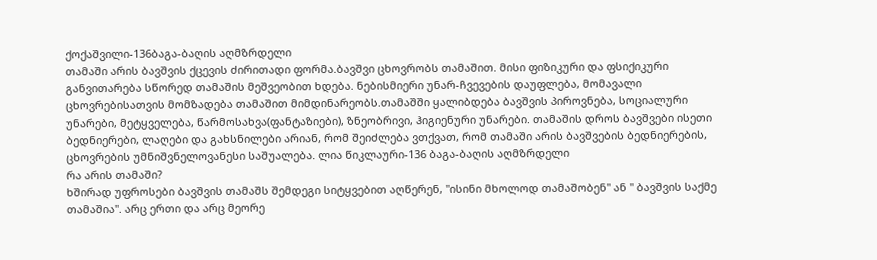ქოქაშვილი-136ბაგა-ბაღის აღმზრდელი
თამაში არის ბავშვის ქცევის ძირითადი ფორმა.ბავშვი ცხოვრობს თამაშით. მისი ფიზიკური და ფსიქიკური განვითარება სწორედ თამაშის მეშვეობით ხდება. ნებისმიერი უნარ-ჩვევების დაუფლება, მომავალი ცხოვრებისათვის მომზადება თამაშით მიმდინარეობს.თამაშში ყალიბდება ბავშვის პიროვნება, სოციალური უნარები, მეტყველება, წარმოსახვა(ფანტაზიები), ზნეობრივი, ჰიგიენური უნარები. თამაშის დროს ბავშვები ისეთი ბედნიერები, ლაღები და გახსნილები არიან, რომ შეიძლება ვთქვათ, რომ თამაში არის ბავშვების ბედნიერების, ცხოვრების უმნიშვნელოვანესი საშუალება. ლია წიკლაური-136 ბაგა-ბაღის აღმზრდელი
რა არის თამაში?
ხშირად უფროსები ბავშვის თამაშს შემდეგი სიტყვებით აღწერენ, "ისინი მხოლოდ თამაშობენ" ან " ბავშვის საქმე თამაშია". არც ერთი და არც მეორე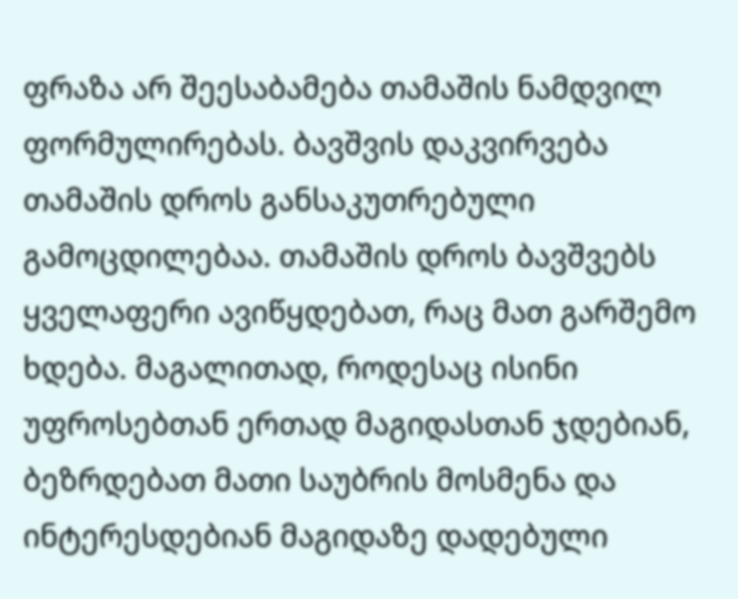ფრაზა არ შეესაბამება თამაშის ნამდვილ ფორმულირებას. ბავშვის დაკვირვება თამაშის დროს განსაკუთრებული გამოცდილებაა. თამაშის დროს ბავშვებს ყველაფერი ავიწყდებათ, რაც მათ გარშემო ხდება. მაგალითად, როდესაც ისინი უფროსებთან ერთად მაგიდასთან ჯდებიან, ბეზრდებათ მათი საუბრის მოსმენა და ინტერესდებიან მაგიდაზე დადებული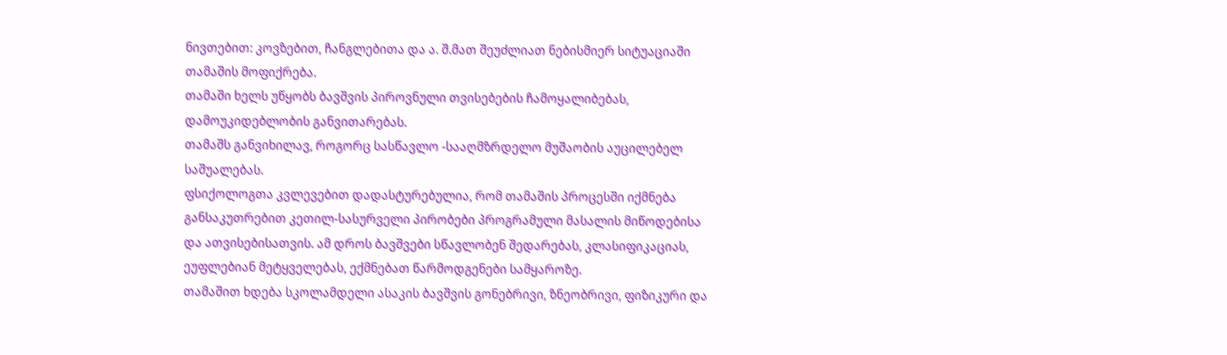ნივთებით: კოვზებით, ჩანგლებითა და ა. შ.მათ შეუძლიათ ნებისმიერ სიტუაციაში თამაშის მოფიქრება.
თამაში ხელს უწყობს ბავშვის პიროვნული თვისებების ჩამოყალიბებას, დამოუკიდებლობის განვითარებას.
თამაშს განვიხილავ, როგორც სასწავლო -სააღმზრდელო მუშაობის აუცილებელ საშუალებას.
ფსიქოლოგთა კვლევებით დადასტურებულია, რომ თამაშის პროცესში იქმნება განსაკუთრებით კეთილ-სასურველი პირობები პროგრამული მასალის მიწოდებისა და ათვისებისათვის. ამ დროს ბავშვები სწავლობენ შედარებას, კლასიფიკაციას, ეუფლებიან მეტყველებას, ექმნებათ წარმოდგენები სამყაროზე.
თამაშით ხდება სკოლამდელი ასაკის ბავშვის გონებრივი, ზნეობრივი, ფიზიკური და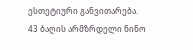ესთეტიური განვითარება.
43 ბაღის არმზრდელი ნინო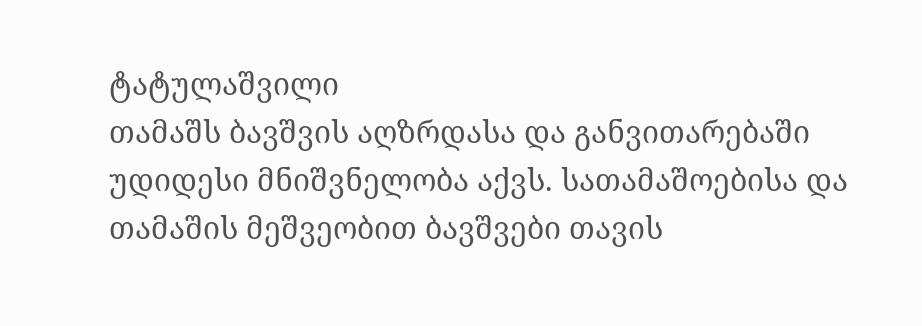ტატულაშვილი
თამაშს ბავშვის აღზრდასა და განვითარებაში უდიდესი მნიშვნელობა აქვს. სათამაშოებისა და თამაშის მეშვეობით ბავშვები თავის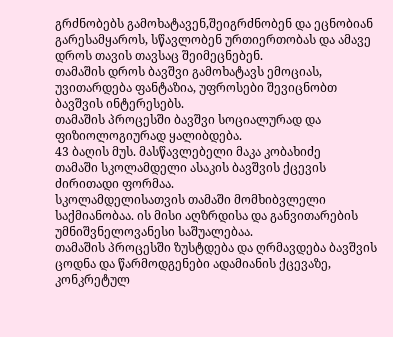გრძნობებს გამოხატავენ,შეიგრძნობენ და ეცნობიან გარესამყაროს, სწავლობენ ურთიერთობას და ამავე დროს თავის თავსაც შეიმეცნებენ.
თამაშის დროს ბავშვი გამოხატავს ემოციას, უვითარდება ფანტაზია, უფროსები შევიცნობთ ბავშვის ინტერესებს.
თამაშის პროცესში ბავშვი სოციალურად და ფიზიოლოგიურად ყალიბდება.
43 ბაღის მუს. მასწავლებელი მაკა კობახიძე
თამაში სკოლამდელი ასაკის ბავშვის ქცევის ძირითადი ფორმაა.
სკოლამდელისათვის თამაში მომხიბვლელი საქმიანობაა. ის მისი აღზრდისა და განვითარების უმნიშვნელოვანესი საშუალებაა.
თამაშის პროცესში ზუსტდება და ღრმავდება ბავშვის ცოდნა და წარმოდგენები ადამიანის ქცევაზე, კონკრეტულ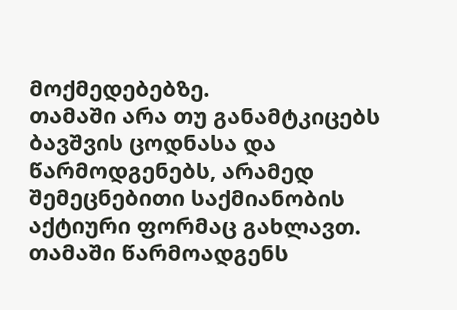მოქმედებებზე.
თამაში არა თუ განამტკიცებს ბავშვის ცოდნასა და წარმოდგენებს, არამედ შემეცნებითი საქმიანობის აქტიური ფორმაც გახლავთ.
თამაში წარმოადგენს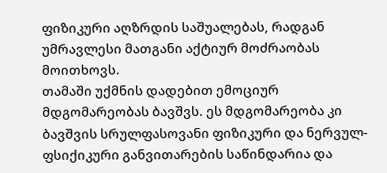ფიზიკური აღზრდის საშუალებას, რადგან უმრავლესი მათგანი აქტიურ მოძრაობას მოითხოვს.
თამაში უქმნის დადებით ემოციურ მდგომარეობას ბავშვს. ეს მდგომარეობა კი ბავშვის სრულფასოვანი ფიზიკური და ნერვულ-ფსიქიკური განვითარების საწინდარია და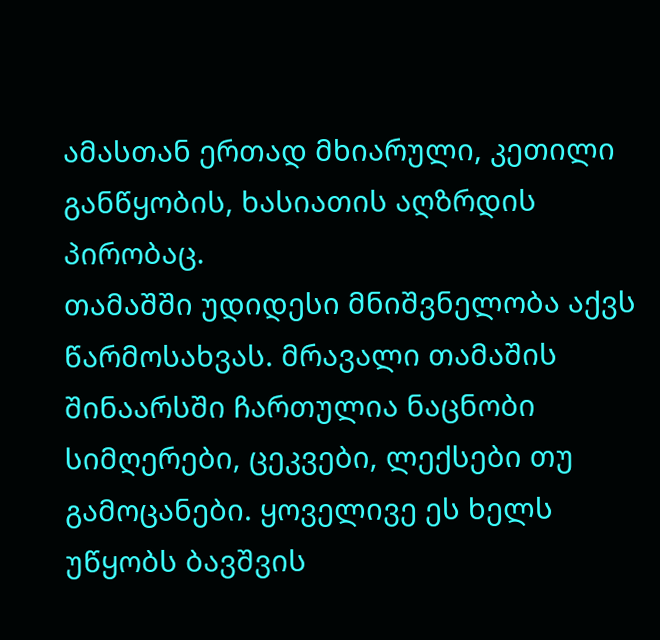ამასთან ერთად მხიარული, კეთილი განწყობის, ხასიათის აღზრდის პირობაც.
თამაშში უდიდესი მნიშვნელობა აქვს წარმოსახვას. მრავალი თამაშის შინაარსში ჩართულია ნაცნობი სიმღერები, ცეკვები, ლექსები თუ გამოცანები. ყოველივე ეს ხელს უწყობს ბავშვის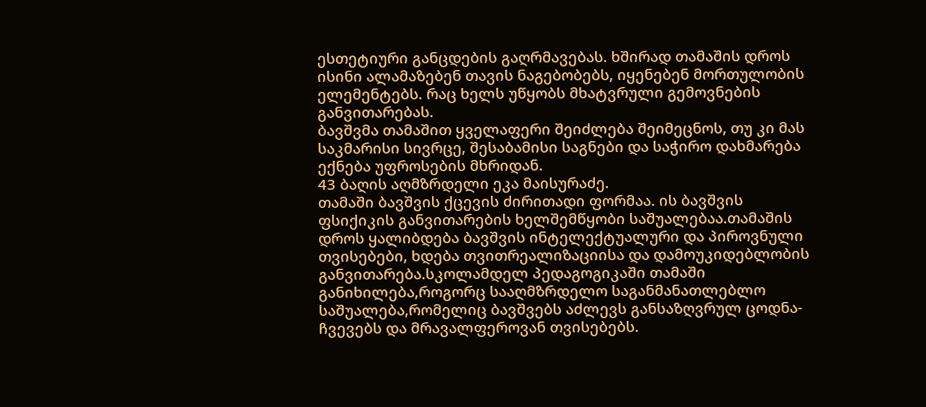ესთეტიური განცდების გაღრმავებას. ხშირად თამაშის დროს ისინი ალამაზებენ თავის ნაგებობებს, იყენებენ მორთულობის ელემენტებს. რაც ხელს უწყობს მხატვრული გემოვნების განვითარებას.
ბავშვმა თამაშით ყველაფერი შეიძლება შეიმეცნოს, თუ კი მას საკმარისი სივრცე, შესაბამისი საგნები და საჭირო დახმარება ექნება უფროსების მხრიდან.
43 ბაღის აღმზრდელი ეკა მაისურაძე.
თამაში ბავშვის ქცევის ძირითადი ფორმაა. ის ბავშვის ფსიქიკის განვითარების ხელშემწყობი საშუალებაა.თამაშის დროს ყალიბდება ბავშვის ინტელექტუალური და პიროვნული თვისებები, ხდება თვითრეალიზაციისა და დამოუკიდებლობის განვითარება.სკოლამდელ პედაგოგიკაში თამაში განიხილება,როგორც სააღმზრდელო საგანმანათლებლო საშუალება,რომელიც ბავშვებს აძლევს განსაზღვრულ ცოდნა-ჩვევებს და მრავალფეროვან თვისებებს.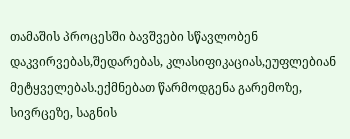თამაშის პროცესში ბავშვები სწავლობენ დაკვირვებას,შედარებას, კლასიფიკაციას,ეუფლებიან მეტყველებას.ექმნებათ წარმოდგენა გარემოზე, სივრცეზე, საგნის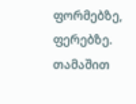ფორმებზე, ფერებზე. თამაშით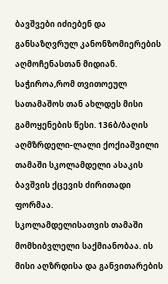ბავშვები იძიებენ და განსაზღვრულ კანონზომიერების აღმოჩენასთან მიდიან. საჭიროა,რომ თვითოეულ სათამაშოს თან ახლდეს მისი გამოყენების წესი. 136ბ/ბაღის აღმზრდელი-ლალი ქოქიაშვილი
თამაში სკოლამდელი ასაკის ბავშვის ქცევის ძირითადი ფორმაა.
სკოლამდელისათვის თამაში მომხიბვლელი საქმიანობაა. ის მისი აღზრდისა და განვითარების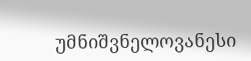უმნიშვნელოვანესი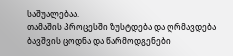საშუალებაა.
თამაშის პროცესში ზუსტდება და ღრმავდება ბავშვის ცოდნა და წარმოდგენები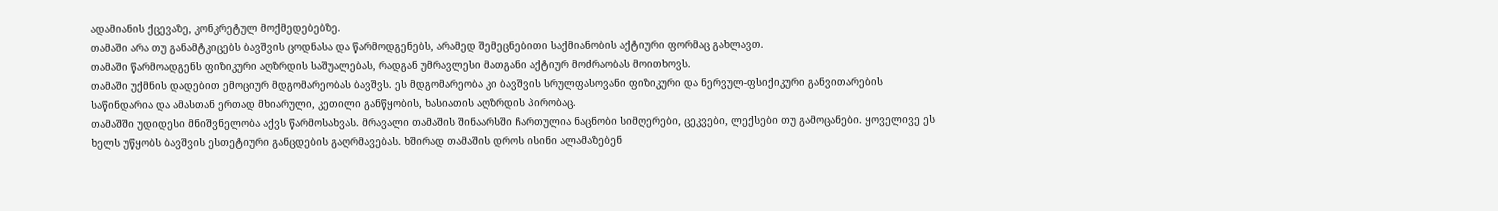ადამიანის ქცევაზე, კონკრეტულ მოქმედებებზე.
თამაში არა თუ განამტკიცებს ბავშვის ცოდნასა და წარმოდგენებს, არამედ შემეცნებითი საქმიანობის აქტიური ფორმაც გახლავთ.
თამაში წარმოადგენს ფიზიკური აღზრდის საშუალებას, რადგან უმრავლესი მათგანი აქტიურ მოძრაობას მოითხოვს.
თამაში უქმნის დადებით ემოციურ მდგომარეობას ბავშვს. ეს მდგომარეობა კი ბავშვის სრულფასოვანი ფიზიკური და ნერვულ-ფსიქიკური განვითარების საწინდარია და ამასთან ერთად მხიარული, კეთილი განწყობის, ხასიათის აღზრდის პირობაც.
თამაშში უდიდესი მნიშვნელობა აქვს წარმოსახვას. მრავალი თამაშის შინაარსში ჩართულია ნაცნობი სიმღერები, ცეკვები, ლექსები თუ გამოცანები. ყოველივე ეს ხელს უწყობს ბავშვის ესთეტიური განცდების გაღრმავებას. ხშირად თამაშის დროს ისინი ალამაზებენ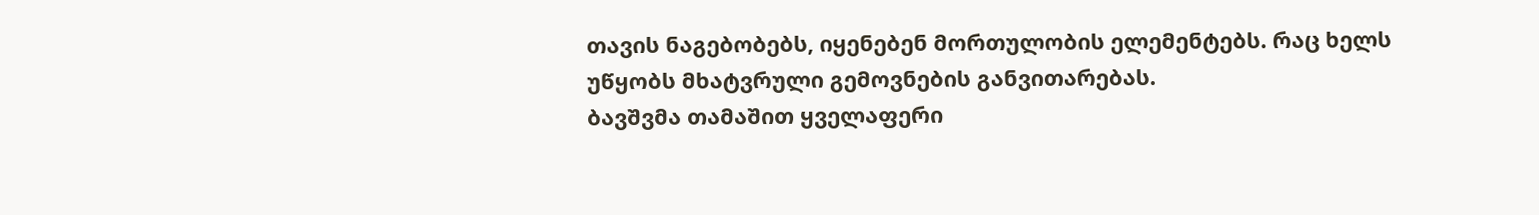თავის ნაგებობებს, იყენებენ მორთულობის ელემენტებს. რაც ხელს უწყობს მხატვრული გემოვნების განვითარებას.
ბავშვმა თამაშით ყველაფერი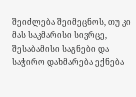შეიძლება შეიმეცნოს, თუ კი მას საკმარისი სივრცე, შესაბამისი საგნები და საჭირო დახმარება ექნება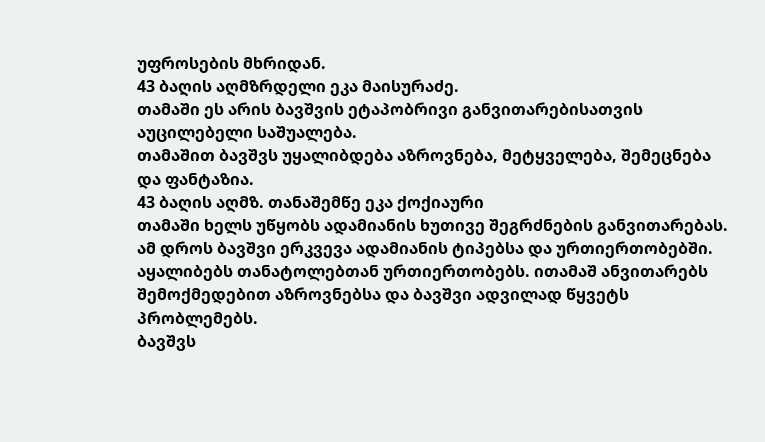უფროსების მხრიდან.
43 ბაღის აღმზრდელი ეკა მაისურაძე.
თამაში ეს არის ბავშვის ეტაპობრივი განვითარებისათვის აუცილებელი საშუალება.
თამაშით ბავშვს უყალიბდება აზროვნება, მეტყველება, შემეცნება და ფანტაზია.
43 ბაღის აღმზ. თანაშემწე ეკა ქოქიაური
თამაში ხელს უწყობს ადამიანის ხუთივე შეგრძნების განვითარებას. ამ დროს ბავშვი ერკვევა ადამიანის ტიპებსა და ურთიერთობებში. აყალიბებს თანატოლებთან ურთიერთობებს. ითამაშ ანვითარებს შემოქმედებით აზროვნებსა და ბავშვი ადვილად წყვეტს პრობლემებს.
ბავშვს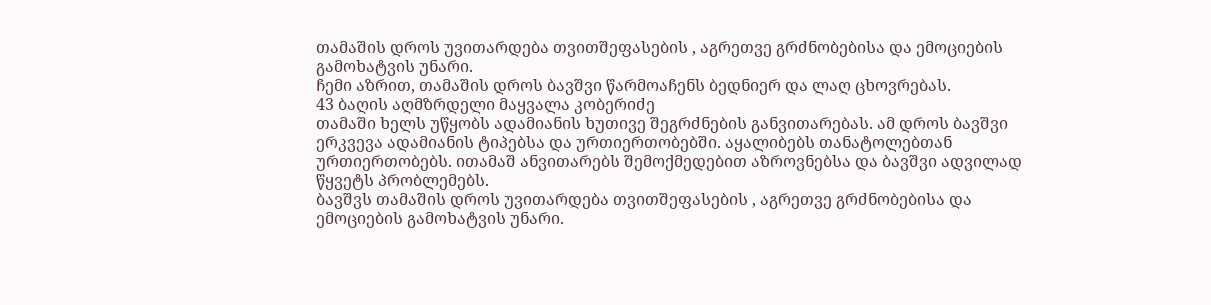თამაშის დროს უვითარდება თვითშეფასების , აგრეთვე გრძნობებისა და ემოციების გამოხატვის უნარი.
ჩემი აზრით, თამაშის დროს ბავშვი წარმოაჩენს ბედნიერ და ლაღ ცხოვრებას.
43 ბაღის აღმზრდელი მაყვალა კობერიძე
თამაში ხელს უწყობს ადამიანის ხუთივე შეგრძნების განვითარებას. ამ დროს ბავშვი ერკვევა ადამიანის ტიპებსა და ურთიერთობებში. აყალიბებს თანატოლებთან ურთიერთობებს. ითამაშ ანვითარებს შემოქმედებით აზროვნებსა და ბავშვი ადვილად წყვეტს პრობლემებს.
ბავშვს თამაშის დროს უვითარდება თვითშეფასების , აგრეთვე გრძნობებისა და ემოციების გამოხატვის უნარი.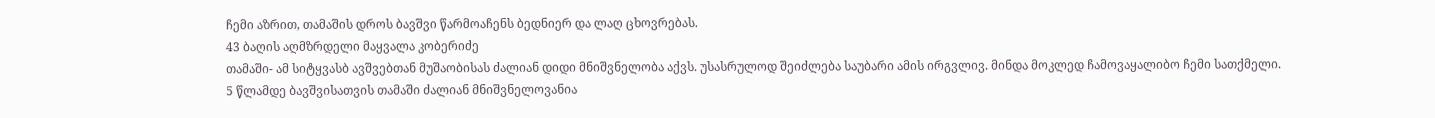ჩემი აზრით, თამაშის დროს ბავშვი წარმოაჩენს ბედნიერ და ლაღ ცხოვრებას.
43 ბაღის აღმზრდელი მაყვალა კობერიძე
თამაში- ამ სიტყვასბ ავშვებთან მუშაობისას ძალიან დიდი მნიშვნელობა აქვს. უსასრულოდ შეიძლება საუბარი ამის ირგვლივ. მინდა მოკლედ ჩამოვაყალიბო ჩემი სათქმელი.
5 წლამდე ბავშვისათვის თამაში ძალიან მნიშვნელოვანია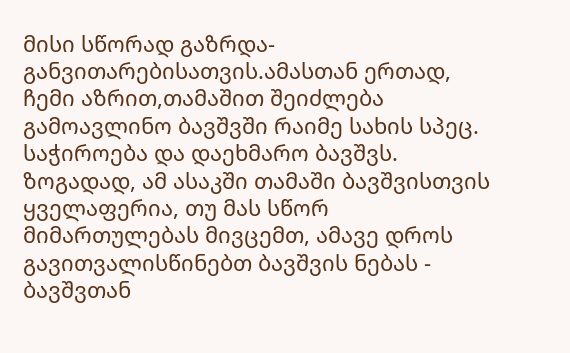მისი სწორად გაზრდა-განვითარებისათვის.ამასთან ერთად, ჩემი აზრით,თამაშით შეიძლება გამოავლინო ბავშვში რაიმე სახის სპეც. საჭიროება და დაეხმარო ბავშვს.
ზოგადად, ამ ასაკში თამაში ბავშვისთვის ყველაფერია, თუ მას სწორ მიმართულებას მივცემთ, ამავე დროს გავითვალისწინებთ ბავშვის ნებას - ბავშვთან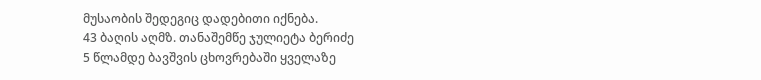მუსაობის შედეგიც დადებითი იქნება.
43 ბაღის აღმზ. თანაშემწე ჯულიეტა ბერიძე
5 წლამდე ბავშვის ცხოვრებაში ყველაზე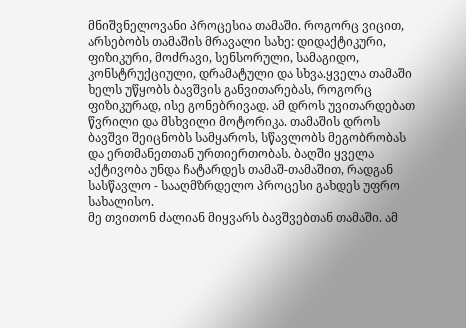მნიშვნელოვანი პროცესია თამაში. როგორც ვიცით, არსებობს თამაშის მრავალი სახე: დიდაქტიკური, ფიზიკური, მოძრავი, სენსორული, სამაგიდო, კონსტრუქციული, დრამატული და სხვა.ყველა თამაში ხელს უწყობს ბავშვის განვითარებას, როგორც ფიზიკურად, ისე გონებრივად. ამ დროს უვითარდებათ წვრილი და მსხვილი მოტორიკა. თამაშის დროს ბავშვი შეიცნობს სამყაროს, სწავლობს მეგობრობას და ერთმანეთთან ურთიერთობას. ბაღში ყველა აქტივობა უნდა ჩატარდეს თამაშ-თამაშით, რადგან სასწავლო - სააღმზრდელო პროცესი გახდეს უფრო სახალისო.
მე თვითონ ძალიან მიყვარს ბავშვებთან თამაში. ამ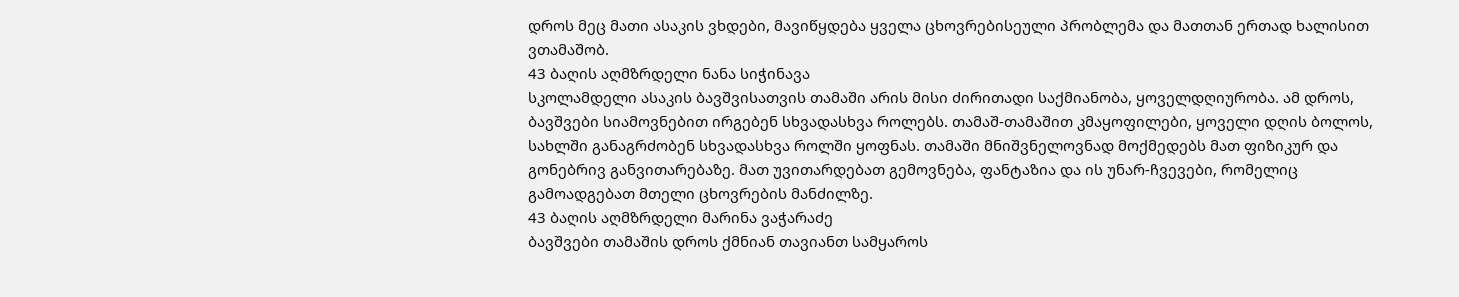დროს მეც მათი ასაკის ვხდები, მავიწყდება ყველა ცხოვრებისეული პრობლემა და მათთან ერთად ხალისით ვთამაშობ.
43 ბაღის აღმზრდელი ნანა სიჭინავა
სკოლამდელი ასაკის ბავშვისათვის თამაში არის მისი ძირითადი საქმიანობა, ყოველდღიურობა. ამ დროს, ბავშვები სიამოვნებით ირგებენ სხვადასხვა როლებს. თამაშ-თამაშით კმაყოფილები, ყოველი დღის ბოლოს, სახლში განაგრძობენ სხვადასხვა როლში ყოფნას. თამაში მნიშვნელოვნად მოქმედებს მათ ფიზიკურ და გონებრივ განვითარებაზე. მათ უვითარდებათ გემოვნება, ფანტაზია და ის უნარ-ჩვევები, რომელიც გამოადგებათ მთელი ცხოვრების მანძილზე.
43 ბაღის აღმზრდელი მარინა ვაჭარაძე
ბავშვები თამაშის დროს ქმნიან თავიანთ სამყაროს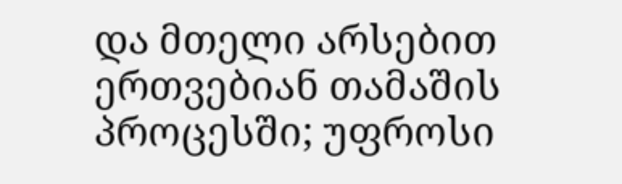და მთელი არსებით ერთვებიან თამაშის პროცესში; უფროსი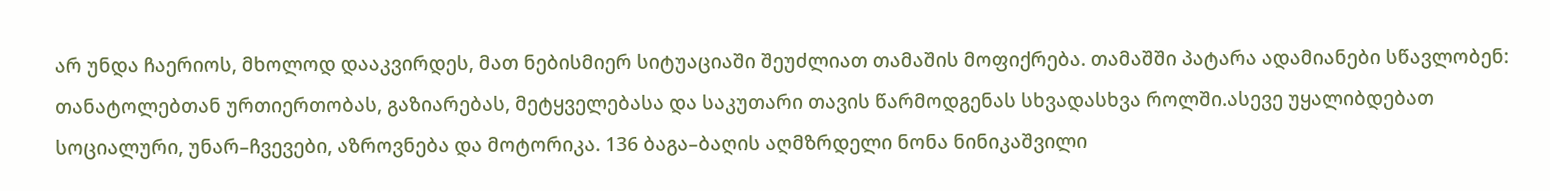არ უნდა ჩაერიოს, მხოლოდ დააკვირდეს, მათ ნებისმიერ სიტუაციაში შეუძლიათ თამაშის მოფიქრება. თამაშში პატარა ადამიანები სწავლობენ: თანატოლებთან ურთიერთობას, გაზიარებას, მეტყველებასა და საკუთარი თავის წარმოდგენას სხვადასხვა როლში.ასევე უყალიბდებათ სოციალური, უნარ–ჩვევები, აზროვნება და მოტორიკა. 136 ბაგა–ბაღის აღმზრდელი ნონა ნინიკაშვილი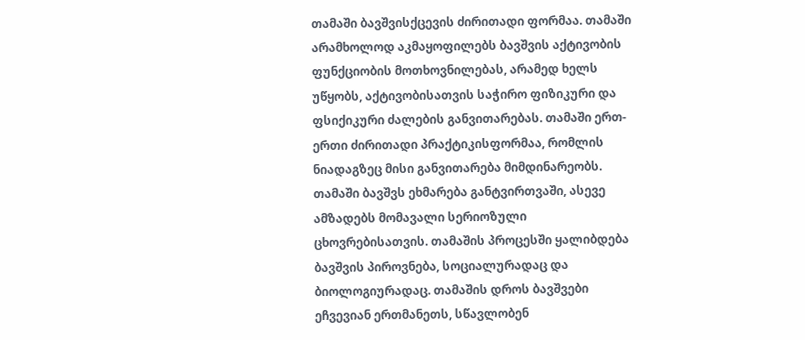თამაში ბავშვისქცევის ძირითადი ფორმაა. თამაში არამხოლოდ აკმაყოფილებს ბავშვის აქტივობის ფუნქციობის მოთხოვნილებას, არამედ ხელს უწყობს, აქტივობისათვის საჭირო ფიზიკური და ფსიქიკური ძალების განვითარებას. თამაში ერთ-ერთი ძირითადი პრაქტიკისფორმაა, რომლის ნიადაგზეც მისი განვითარება მიმდინარეობს. თამაში ბავშვს ეხმარება განტვირთვაში, ასევე ამზადებს მომავალი სერიოზული ცხოვრებისათვის. თამაშის პროცესში ყალიბდება ბავშვის პიროვნება, სოციალურადაც და ბიოლოგიურადაც. თამაშის დროს ბავშვები ეჩვევიან ერთმანეთს, სწავლობენ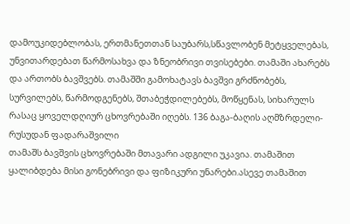დამოუკიდებლობას, ერთმანეთთან საუბარს,სწავლობენ მეტყველებას, უნვითარდებათ წარმოსახვა და ზნეობრივი თვისებები. თამაში ახარებს და ართობს ბავშვებს. თამაშში გამოხატავს ბავშვი გრძნობებს, სურვილებს, წარმოდგენებს, შთაბეჭდილებებს, მოწყენას, სიხარულს რასაც ყოველდღიურ ცხოვრებაში იღებს. 136 ბაგა-ბაღის აღმზრდელი-რუსუდან ფადარაშვილი
თამაშს ბავშვის ცხოვრებაში მთავარი ადგილი უკავია. თამაშით ყალიბდება მისი გონებრივი და ფიზიკური უნარები.ასევე თამაშით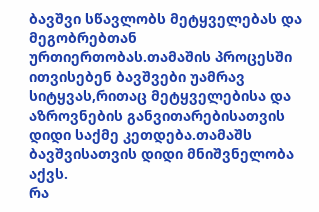ბავშვი სწავლობს მეტყველებას და მეგობრებთან ურთიერთობას.თამაშის პროცესში ითვისებენ ბავშვები უამრავ სიტყვას,რითაც მეტყველებისა და აზროვნების განვითარებისათვის დიდი საქმე კეთდება.თამაშს ბავშვისათვის დიდი მნიშვნელობა აქვს.
რა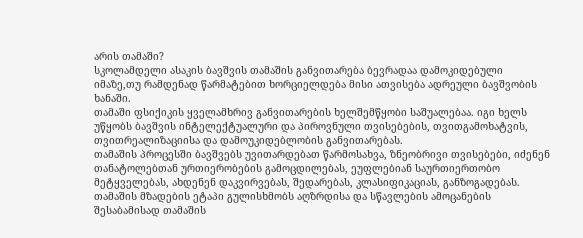არის თამაში?
სკოლამდელი ასაკის ბავშვის თამაშის განვითარება ბევრადაა დამოკიდებული იმაზე,თუ რამდენად წარმატებით ხორციელდება მისი ათვისება ადრეული ბავშვობის ხანაში.
თამაში ფსიქიკის ყველამხრივ განვითარების ხელშემწყობი საშუალებაა. იგი ხელს უწყობს ბავშვის ინტელექტუალური და პიროვნული თვისებების, თვითგამოხატვის, თვითრეალიზაციისა და დამოუკიდებლობის განვითარებას.
თამაშის პროცესში ბავშვებს უვითარდებათ წარმოსახვა, ზნეობრივი თვისებები, იძენენ თანატოლებთან ურთიერობების გამოცდილებას, ეუფლებიან საურთიერთობო მეტყველებას, ახდენენ დაკვირვებას, შედარებას, კლასიფიკაციას, განზოგადებას.
თამაშის მზადების ეტაპი გულისხმობს აღზრდისა და სწავლების ამოცანების შესაბამისად თამაშის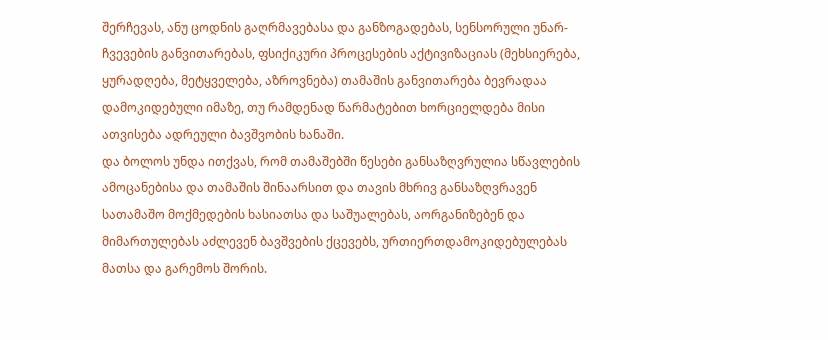შერჩევას, ანუ ცოდნის გაღრმავებასა და განზოგადებას, სენსორული უნარ-ჩვევების განვითარებას, ფსიქიკური პროცესების აქტივიზაციას (მეხსიერება, ყურადღება, მეტყველება, აზროვნება) თამაშის განვითარება ბევრადაა დამოკიდებული იმაზე, თუ რამდენად წარმატებით ხორციელდება მისი ათვისება ადრეული ბავშვობის ხანაში.
და ბოლოს უნდა ითქვას, რომ თამაშებში წესები განსაზღვრულია სწავლების ამოცანებისა და თამაშის შინაარსით და თავის მხრივ განსაზღვრავენ სათამაშო მოქმედების ხასიათსა და საშუალებას, აორგანიზებენ და მიმართულებას აძლევენ ბავშვების ქცევებს, ურთიერთდამოკიდებულებას მათსა და გარემოს შორის.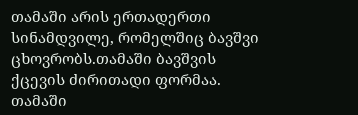თამაში არის ერთადერთი სინამდვილე, რომელშიც ბავშვი ცხოვრობს.თამაში ბავშვის ქცევის ძირითადი ფორმაა. თამაში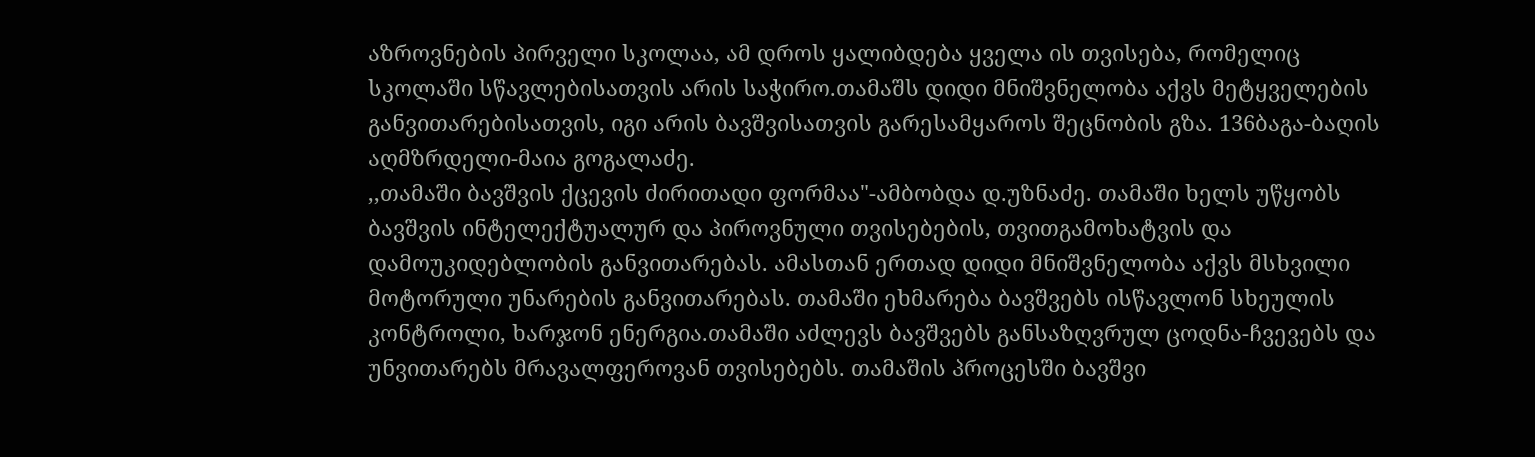აზროვნების პირველი სკოლაა, ამ დროს ყალიბდება ყველა ის თვისება, რომელიც სკოლაში სწავლებისათვის არის საჭირო.თამაშს დიდი მნიშვნელობა აქვს მეტყველების განვითარებისათვის, იგი არის ბავშვისათვის გარესამყაროს შეცნობის გზა. 136ბაგა-ბაღის აღმზრდელი-მაია გოგალაძე.
,,თამაში ბავშვის ქცევის ძირითადი ფორმაა"-ამბობდა დ.უზნაძე. თამაში ხელს უწყობს ბავშვის ინტელექტუალურ და პიროვნული თვისებების, თვითგამოხატვის და დამოუკიდებლობის განვითარებას. ამასთან ერთად დიდი მნიშვნელობა აქვს მსხვილი მოტორული უნარების განვითარებას. თამაში ეხმარება ბავშვებს ისწავლონ სხეულის კონტროლი, ხარჯონ ენერგია.თამაში აძლევს ბავშვებს განსაზღვრულ ცოდნა-ჩვევებს და უნვითარებს მრავალფეროვან თვისებებს. თამაშის პროცესში ბავშვი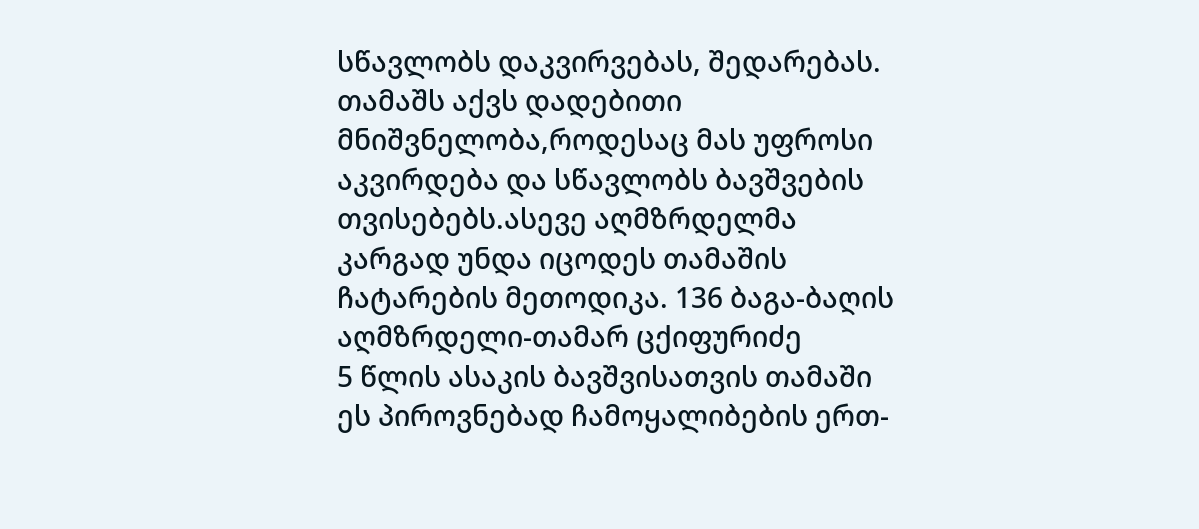სწავლობს დაკვირვებას, შედარებას. თამაშს აქვს დადებითი მნიშვნელობა,როდესაც მას უფროსი აკვირდება და სწავლობს ბავშვების თვისებებს.ასევე აღმზრდელმა კარგად უნდა იცოდეს თამაშის ჩატარების მეთოდიკა. 136 ბაგა-ბაღის აღმზრდელი-თამარ ცქიფურიძე
5 წლის ასაკის ბავშვისათვის თამაში ეს პიროვნებად ჩამოყალიბების ერთ-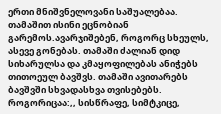ერთი მნიშვნელოვანი საშუალებაა. თამაშით ისინი ეცნობიან გარემოს.ავარჯიშებენ, როგორც სხეულს, ასევე გონებას. თამაში ძალიან დიდ სიხარულსა და კმაყოფილებას ანიჭებს თითოეულ ბავშვს. თამაში ავითარებს ბავშვში სხვადასხვა თვისებებს. როგორიცაა:,, სისწრაფე, სიმტკიცე,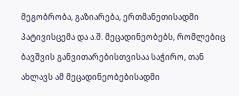მეგობრობა, გაზიარება, ერთმანეთისადმი პატივისცემა და ა.შ. მეცადინეობებს, რომლებიც ბავშვის განვითარებისთვისაა საჭირო, თან ახლავს ამ მეცადინეობებისადმი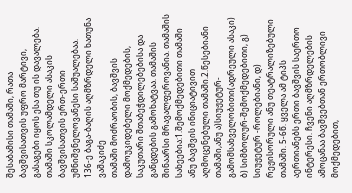შესაბამისი თამაში, რათა ბავშვისათვის უფრო მარტივი, გასაგები იყოს ესა თუ ის დავალება. თამაში სკოლამდელი ასაკის ბავშვისათვის ერთ-ერთი უმნიშვნელოვანესი საშუალებაა.
136-ე ბაგა-ბაღის აღმზრდელი ხათუნა ვაშაკიძე
თამაში მოძრაობის, ბავშვის დამოუკიდებელი მოქმედების, საკუთარი შთაბეჭდილებებისა და განცდების გამოხატვაა. თამაშის შინაარსი მრავალფეროვანია. თამაშის სახეებია:1.შემოქმედებითი თამაში ანუ ბავშვის ინიციატივით აღმოცენებული თამაში.2.წესებიანი თამაში,ანუ ა)სიუჟეტურ-გამომსახველობითი(ადრეული ასაკი) ბ) სიმბოლურ-შემოქმედებითი, გ) სიუჟეტურ -როლებიანი, დ) რეჟისორული ანუ თეატრალიზებული თამაში. 5-6წ. ყველა ამ ტიპს აერთიანებს ერთი ბავშვის საერთო ინტერესი. ჩვენი აღმზრდელების ამოცანაა ბავშვებთან ერთობლივი მოქმედებით,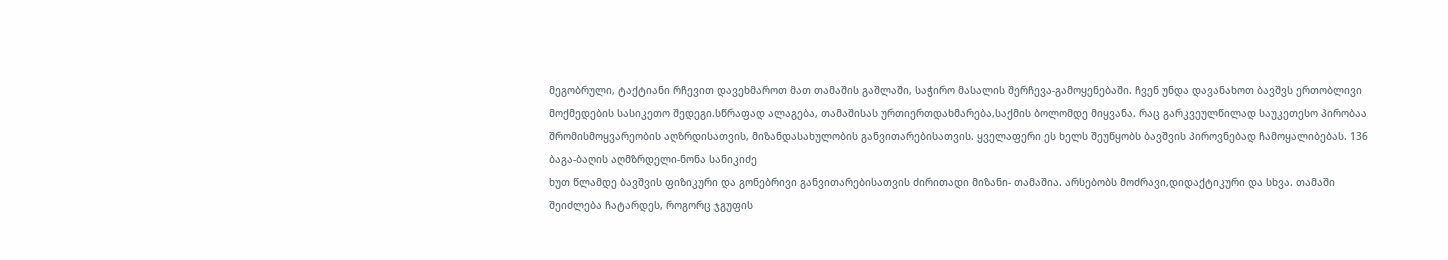მეგობრული, ტაქტიანი რჩევით დავეხმაროთ მათ თამაშის გაშლაში, საჭირო მასალის შერჩევა-გამოყენებაში. ჩვენ უნდა დავანახოთ ბავშვს ერთობლივი მოქმედების სასიკეთო შედეგი.სწრაფად ალაგება, თამაშისას ურთიერთდახმარება,საქმის ბოლომდე მიყვანა. რაც გარკვეულწილად საუკეთესო პირობაა შრომისმოყვარეობის აღზრდისათვის, მიზანდასახულობის განვითარებისათვის. ყველაფერი ეს ხელს შეუწყობს ბავშვის პიროვნებად ჩამოყალიბებას. 136 ბაგა-ბაღის აღმზრდელი-ნონა სანიკიძე
ხუთ წლამდე ბავშვის ფიზიკური და გონებრივი განვითარებისათვის ძირითადი მიზანი- თამაშია. არსებობს მოძრავი,დიდაქტიკური და სხვა. თამაში შეიძლება ჩატარდეს, როგორც ჯგუფის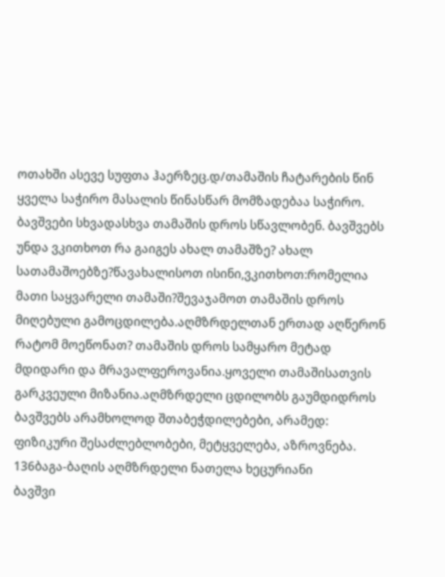ოთახში ასევე სუფთა ჰაერზეც.დ/თამაშის ჩატარების წინ ყველა საჭირო მასალის წინასწარ მომზადებაა საჭირო. ბავშვები სხვადასხვა თამაშის დროს სწავლობენ. ბავშვებს უნდა ვკითხოთ რა გაიგეს ახალ თამაშზე? ახალ სათამაშოებზე?წავახალისოთ ისინი,ვკითხოთ:რომელია მათი საყვარელი თამაში?შევაჯამოთ თამაშის დროს მიღებული გამოცდილება.აღმზრდელთან ერთად აღწერონ რატომ მოეწონათ? თამაშის დროს სამყარო მეტად მდიდარი და მრავალფეროვანია.ყოველი თამაშისათვის გარკვეული მიზანია.აღმზრდელი ცდილობს გაუმდიდროს ბავშვებს არამხოლოდ შთაბეჭდილებები, არამედ: ფიზიკური შესაძლებლობები, მეტყველება, აზროვნება. 136ბაგა-ბაღის აღმზრდელი ნათელა ხეცურიანი
ბავშვი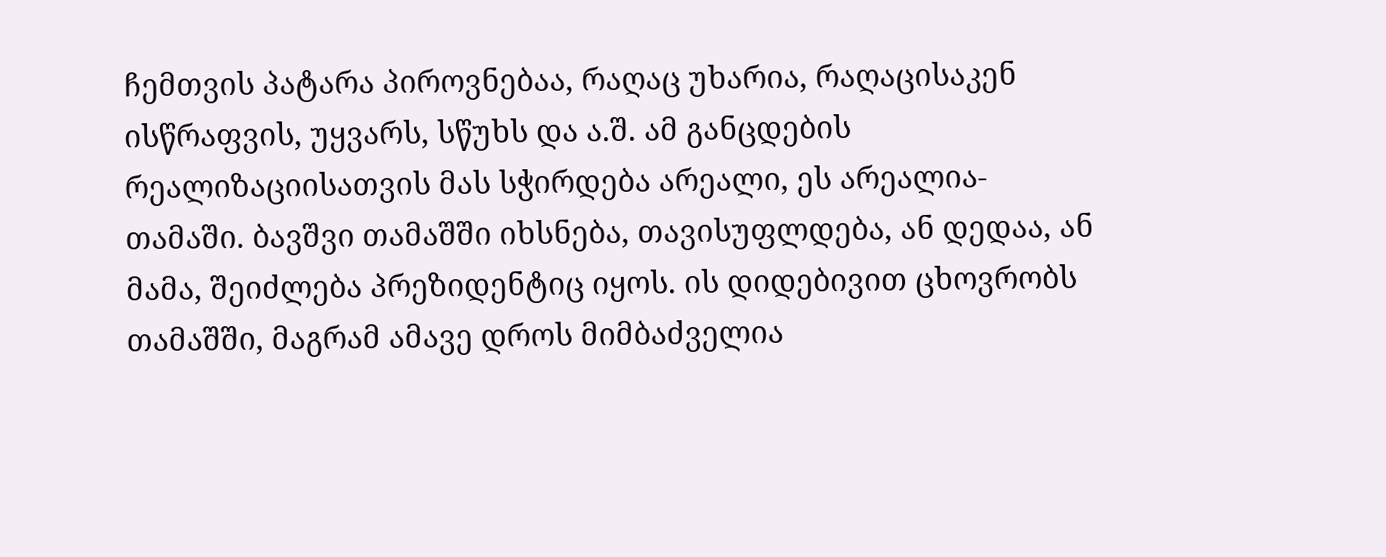ჩემთვის პატარა პიროვნებაა, რაღაც უხარია, რაღაცისაკენ ისწრაფვის, უყვარს, სწუხს და ა.შ. ამ განცდების რეალიზაციისათვის მას სჭირდება არეალი, ეს არეალია- თამაში. ბავშვი თამაშში იხსნება, თავისუფლდება, ან დედაა, ან მამა, შეიძლება პრეზიდენტიც იყოს. ის დიდებივით ცხოვრობს თამაშში, მაგრამ ამავე დროს მიმბაძველია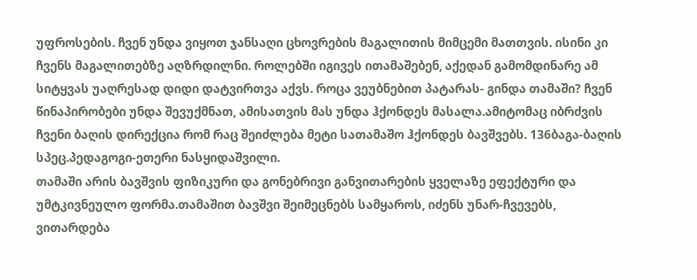უფროსების. ჩვენ უნდა ვიყოთ ჯანსაღი ცხოვრების მაგალითის მიმცემი მათთვის. ისინი კი ჩვენს მაგალითებზე აღზრდილნი. როლებში იგივეს ითამაშებენ, აქედან გამომდინარე ამ სიტყვას უაღრესად დიდი დატვირთვა აქვს. როცა ვეუბნებით პატარას- გინდა თამაში? ჩვენ წინაპირობები უნდა შევუქმნათ, ამისათვის მას უნდა ჰქონდეს მასალა.ამიტომაც იბრძვის ჩვენი ბაღის დირექცია რომ რაც შეიძლება მეტი სათამაშო ჰქონდეს ბავშვებს. 136ბაგა-ბაღის სპეც.პედაგოგი-ეთერი ნასყიდაშვილი.
თამაში არის ბავშვის ფიზიკური და გონებრივი განვითარების ყველაზე ეფექტური და უმტკივნეულო ფორმა.თამაშით ბავშვი შეიმეცნებს სამყაროს, იძენს უნარ-ჩვევებს, ვითარდება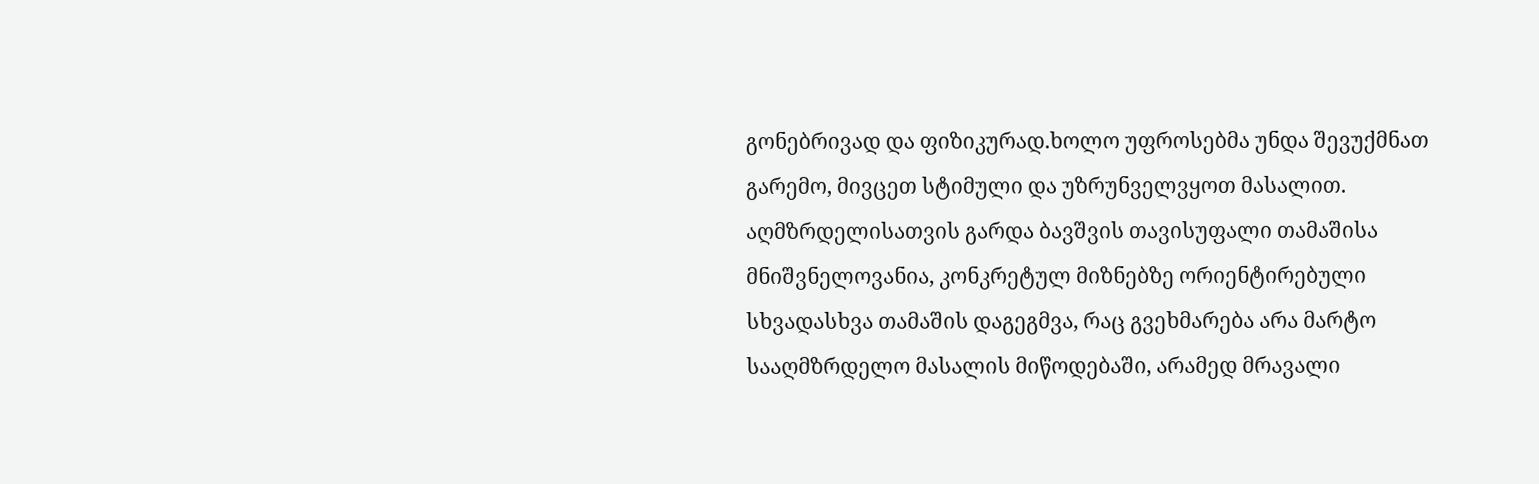გონებრივად და ფიზიკურად.ხოლო უფროსებმა უნდა შევუქმნათ გარემო, მივცეთ სტიმული და უზრუნველვყოთ მასალით.
აღმზრდელისათვის გარდა ბავშვის თავისუფალი თამაშისა მნიშვნელოვანია, კონკრეტულ მიზნებზე ორიენტირებული სხვადასხვა თამაშის დაგეგმვა, რაც გვეხმარება არა მარტო სააღმზრდელო მასალის მიწოდებაში, არამედ მრავალი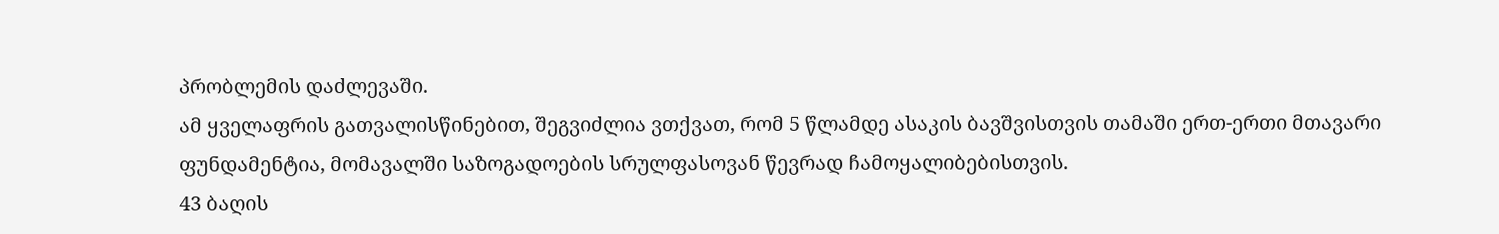პრობლემის დაძლევაში.
ამ ყველაფრის გათვალისწინებით, შეგვიძლია ვთქვათ, რომ 5 წლამდე ასაკის ბავშვისთვის თამაში ერთ-ერთი მთავარი ფუნდამენტია, მომავალში საზოგადოების სრულფასოვან წევრად ჩამოყალიბებისთვის.
43 ბაღის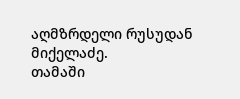აღმზრდელი რუსუდან მიქელაძე.
თამაში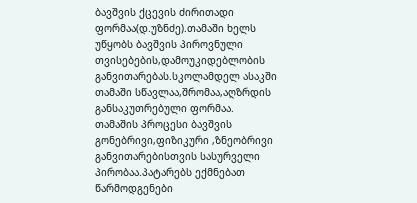ბავშვის ქცევის ძირითადი ფორმაა(დ.უზნძე).თამაში ხელს უწყობს ბავშვის პიროვნული თვისებების,დამოუკიდებლობის განვითარებას.სკოლამდელ ასაკში თამაში სწავლაა,შრომაა,აღზრდის განსაკუთრებული ფორმაა.
თამაშის პროცესი ბავშვის გონებრივი,ფიზიკური ,ზნეობრივი განვითარებისთვის სასურველი პირობაა.პატარებს ექმნებათ წარმოდგენები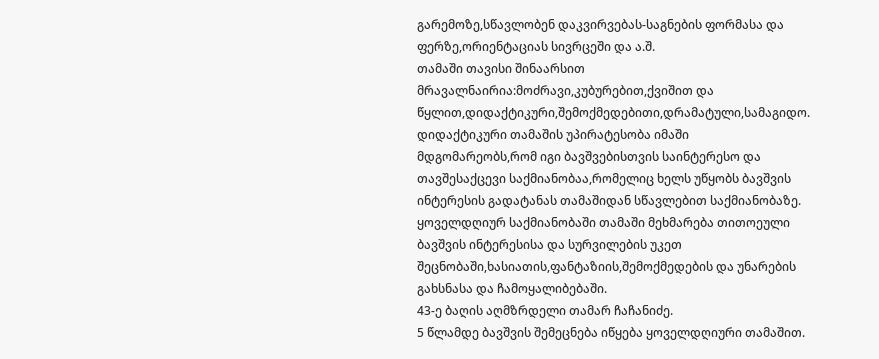გარემოზე,სწავლობენ დაკვირვებას-საგნების ფორმასა და ფერზე,ორიენტაციას სივრცეში და ა.შ.
თამაში თავისი შინაარსით მრავალნაირია:მოძრავი,კუბურებით,ქვიშით და წყლით,დიდაქტიკური,შემოქმედებითი,დრამატული,სამაგიდო.
დიდაქტიკური თამაშის უპირატესობა იმაში მდგომარეობს,რომ იგი ბავშვებისთვის საინტერესო და თავშესაქცევი საქმიანობაა,რომელიც ხელს უწყობს ბავშვის ინტერესის გადატანას თამაშიდან სწავლებით საქმიანობაზე.
ყოველდღიურ საქმიანობაში თამაში მეხმარება თითოეული ბავშვის ინტერესისა და სურვილების უკეთ შეცნობაში,ხასიათის,ფანტაზიის,შემოქმედების და უნარების გახსნასა და ჩამოყალიბებაში.
43-ე ბაღის აღმზრდელი თამარ ჩაჩანიძე.
5 წლამდე ბავშვის შემეცნება იწყება ყოველდღიური თამაშით.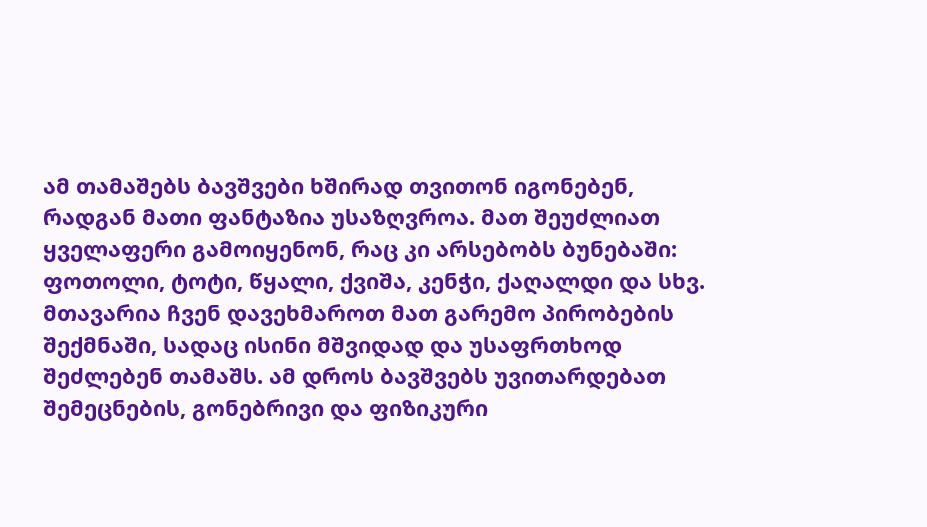ამ თამაშებს ბავშვები ხშირად თვითონ იგონებენ, რადგან მათი ფანტაზია უსაზღვროა. მათ შეუძლიათ ყველაფერი გამოიყენონ, რაც კი არსებობს ბუნებაში: ფოთოლი, ტოტი, წყალი, ქვიშა, კენჭი, ქაღალდი და სხვ. მთავარია ჩვენ დავეხმაროთ მათ გარემო პირობების შექმნაში, სადაც ისინი მშვიდად და უსაფრთხოდ შეძლებენ თამაშს. ამ დროს ბავშვებს უვითარდებათ შემეცნების, გონებრივი და ფიზიკური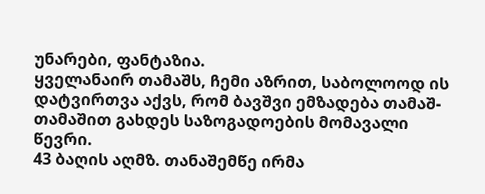უნარები, ფანტაზია.
ყველანაირ თამაშს, ჩემი აზრით, საბოლოოდ ის დატვირთვა აქვს, რომ ბავშვი ემზადება თამაშ-თამაშით გახდეს საზოგადოების მომავალი წევრი.
43 ბაღის აღმზ. თანაშემწე ირმა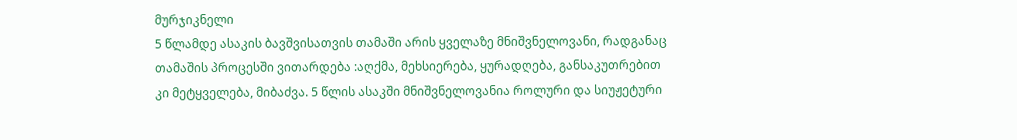მურჯიკნელი
5 წლამდე ასაკის ბავშვისათვის თამაში არის ყველაზე მნიშვნელოვანი, რადგანაც თამაშის პროცესში ვითარდება :აღქმა, მეხსიერება, ყურადღება, განსაკუთრებით კი მეტყველება, მიბაძვა. 5 წლის ასაკში მნიშვნელოვანია როლური და სიუჟეტური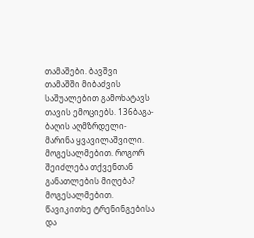თამაშები. ბავშვი თამაშში მიბაძვის საშუალებით გამოხატავს თავის ემოციებს. 136ბაგა-ბაღის აღმზრდელი-მარინა ყვავილაშვილი.
მოგესალმებით. როგორ შეიძლება თქვენთან განათლების მიღება?
მოგესალმებით. წავიკითხე ტრენინგებისა და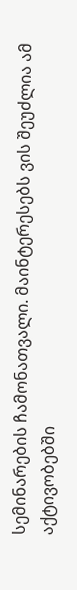სემინარების ჩამონათვალი. მაინტერესებს ვის შეუძლია ამ აქტივობებში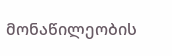მონაწილეობის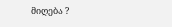მიღება ?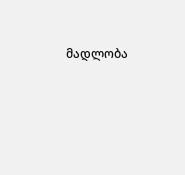მადლობა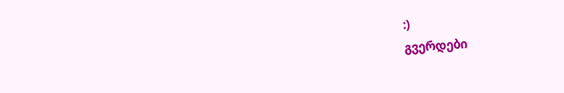:)
გვერდები